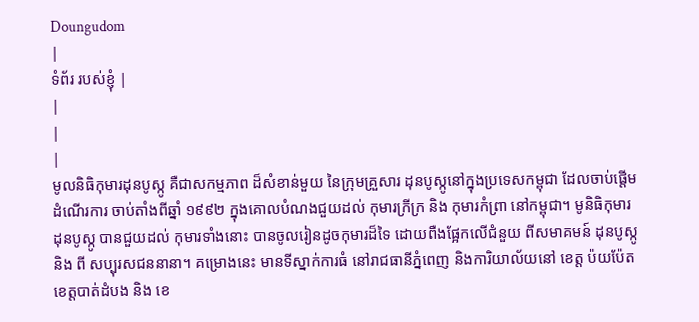Doungudom
|
ទំព័រ របស់ខ្ញុំ |
|
|
|
មូលនិធិកុមារដុនបូស្កូ គឺជាសកម្មភាព ដ៏សំខាន់មួយ នៃក្រុមគ្រួសារ ដុនបូស្កូនៅក្នុងប្រទេសកម្ពុជា ដែលចាប់ផ្ដើម ដំណើរការ ចាប់តាំងពីឆ្នាំ ១៩៩២ ក្នុងគោលបំណងជួយដល់ កុមារក្រីក្រ និង កុមារកំព្រា នៅកម្ពុជា។ មូនិធិកុមារ ដុនបូស្កូ បានជួយដល់ កុមារទាំងនោះ បានចូលរៀនដូចកុមារដ៏ទៃ ដោយពឺងផ្អែកលើជំនួយ ពីសមាគមន៍ ដុនបូស្កូ និង ពី សប្បុរសជននានា។ គម្រោងនេះ មានទីស្នាក់ការធំ នៅរាជធានីភ្នំពេញ និងការិយាល័យនៅ ខេត្ត ប៉យប៉ែត ខេត្តបាត់ដំបង និង ខេ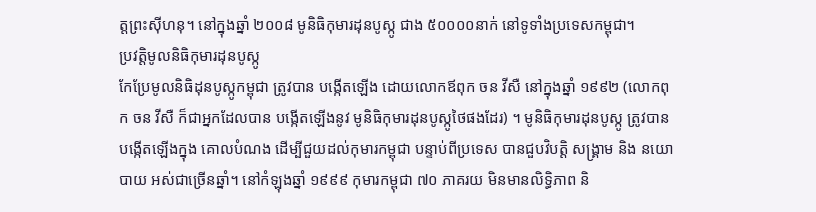ត្តព្រះស៊ីហនុ។ នៅក្នុងឆ្នាំ ២០០៨ មូនិធិកុមារដុនបូស្កូ ជាង ៥០០០០នាក់ នៅទូទាំងប្រទេសកម្ពុជា។
ប្រវត្តិមូលនិធិកុមារដុនបូស្កូ
កែប្រែមូលនិធិដុនបូស្កូកម្ពុជា ត្រូវបាន បង្កើតឡើង ដោយលោកឪពុក ចន វីសឺ នៅក្នុងឆ្នាំ ១៩៩២ (លោកពុក ចន វីសឺ ក៏ជាអ្នកដែលបាន បង្កើតឡើងនូវ មូនិធិកុមារដុនបូស្កូថៃផងដែរ) ។ មូនិធិកុមារដុនបូស្កូ ត្រូវបាន បង្កើតឡើងក្នុង គោលបំណង ដើម្បីជួយដល់កុមារកម្ពុជា បន្ទាប់ពីប្រទេស បានជួបវិបត្តិ សង្គ្រាម និង នយោបាយ អស់ជាច្រើនឆ្នាំ។ នៅកំឡុងឆ្នាំ ១៩៩៩ កុមារកម្ពុជា ៧០ ភាគរយ មិនមានលិទ្ធិភាព និ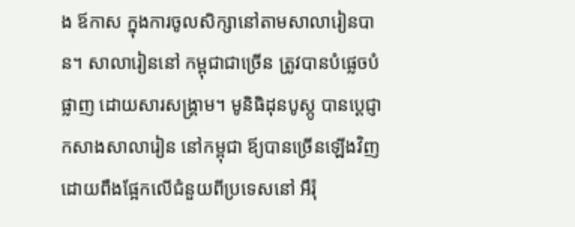ង ឪកាស ក្នុងការចូលសិក្សានៅតាមសាលារៀនបាន។ សាលារៀននៅ កម្ពុជាជាច្រើន ត្រូវបានបំផ្លេចបំផ្លាញ ដោយសារសង្គ្រាម។ មូនិធិដុនបូស្កូ បានប្ដេជ្ញា កសាងសាលារៀន នៅកម្ពុជា ឪ្យបានច្រើនឡើងវិញ ដោយពឹងផ្អែកលើជំនួយពីប្រទេសនៅ អឹរ៉ុ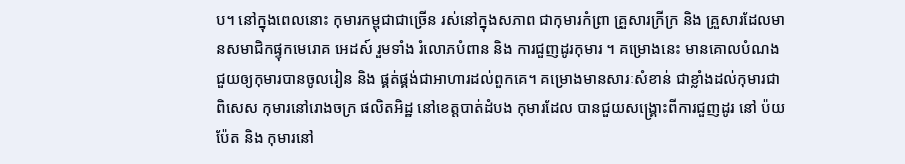ប។ នៅក្នុងពេលនោះ កុមារកម្ពុជាជាច្រើន រស់នៅក្នុងសភាព ជាកុមារកំព្រា គ្រួសារក្រីក្រ និង គ្រួសារដែលមានសមាជិកផ្ទុកមេរោគ អេដស៍ រួមទាំង រំលោភបំពាន និង ការជួញដូរកុមារ ។ គម្រោងនេះ មានគោលបំណង ជួយឲ្យកុមារបានចូលរៀន និង ផ្គត់ផ្គង់ជាអាហារដល់ពួកគេ។ គម្រោងមានសារៈសំខាន់ ជាខ្លាំងដល់កុមារជាពិសេស កុមារនៅរោងចក្រ ផលិតអិដ្ឋ នៅខេត្តបាត់ដំបង កុមារដែល បានជួយសង្គ្រោះពីការជួញដូរ នៅ ប៉យប៉ែត និង កុមារនៅ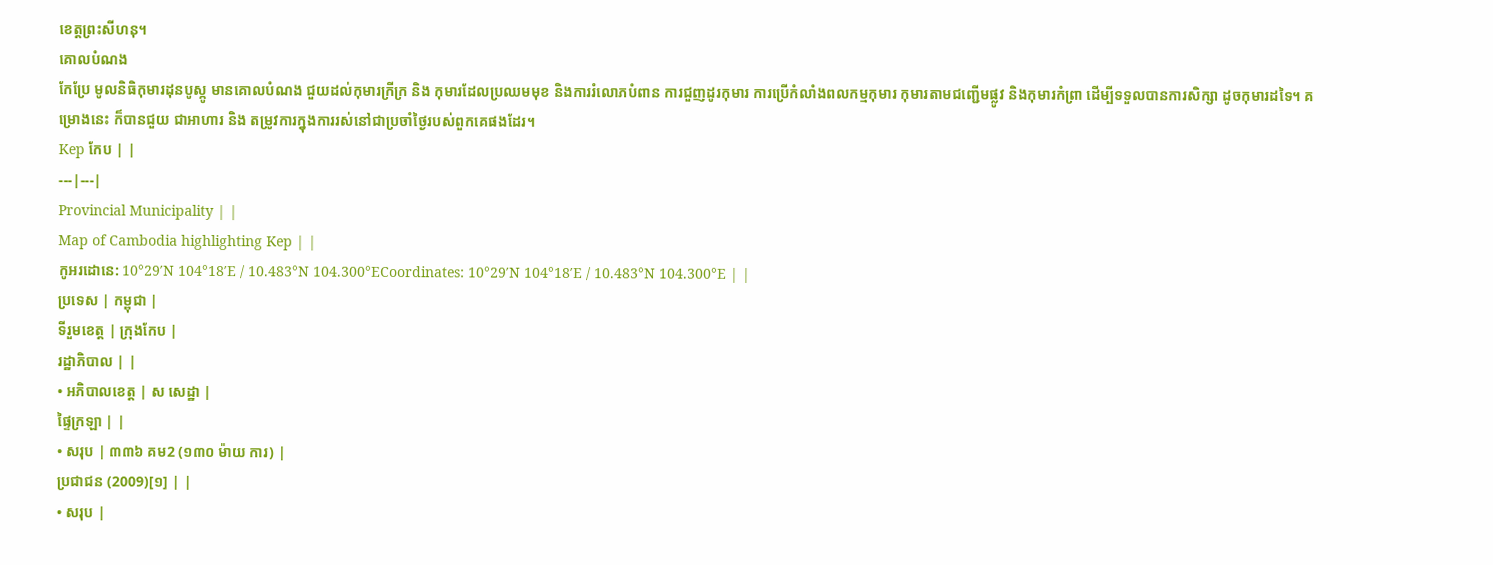ខេត្តព្រះសីហនុ។
គោលបំណង
កែប្រែ មូលនិធិកុមារដុនបូស្កូ មានគោលបំណង ជួយដល់កុមារក្រីក្រ និង កុមារដែលប្រឈមមុខ និងការរំលោភបំពាន ការជួញដូរកុមារ ការប្រើកំលាំងពលកម្មកុមារ កុមារតាមជញ្ជើមផ្លូវ និងកុមារកំព្រា ដើម្បីទទួលបានការសិក្សា ដូចកុមារដទៃ។ គម្រោងនេះ ក៏បានជួយ ជាអាហារ និង តម្រូវការក្នុងការរស់នៅជាប្រចាំថ្ងៃរបស់ពួកគេផងដែរ។
Kep កែប | |
---|---|
Provincial Municipality | |
Map of Cambodia highlighting Kep | |
កូអរដោនេ: 10°29′N 104°18′E / 10.483°N 104.300°ECoordinates: 10°29′N 104°18′E / 10.483°N 104.300°E | |
ប្រទេស | កម្ពុជា |
ទីរួមខេត្ត | ក្រុងកែប |
រដ្ឋាភិបាល | |
• អភិបាលខេត្ត | ស សេដ្ឋា |
ផ្ទៃក្រឡា | |
• សរុប | ៣៣៦ គម2 (១៣០ ម៉ាយ ការ) |
ប្រជាជន (2009)[១] | |
• សរុប |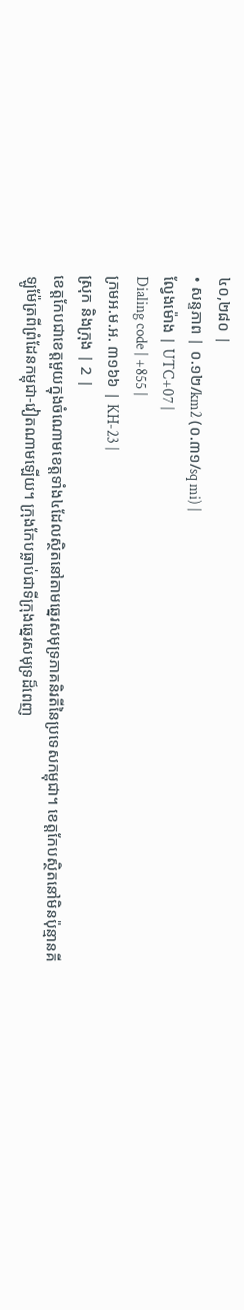៤០,២៨០ |
• សន្ទភាព | ០.១២/km2 (០.៣១/sq mi) |
ល្វែងម៉ោង | UTC+07 |
Dialing code | +855 |
ក្រមអ.ម.អ. ៣១៦៦ | KH-23 |
ស្រុក និងក្រុង | 2 |
ខេត្តកែបជាខេត្តមួយក្នុងចំណោមខេត្តទាំង៤ដែលស្ថិតនៅតាមឆ្នេរសមុទ្រភាគនិរតីនៃប្រទេសកម្ពុជា។ ខេត្តកែបស្ថិតនៅមិនប៉ុន្មានគីឡូម៉ែត្រពីព្រំដែនកម្ពុជា-វៀតណាមឡើយ។ ក្រុងកែបធ្លាប់ជាទីក្រុងឆ្នេរសមុទ្រដ៏ពេញ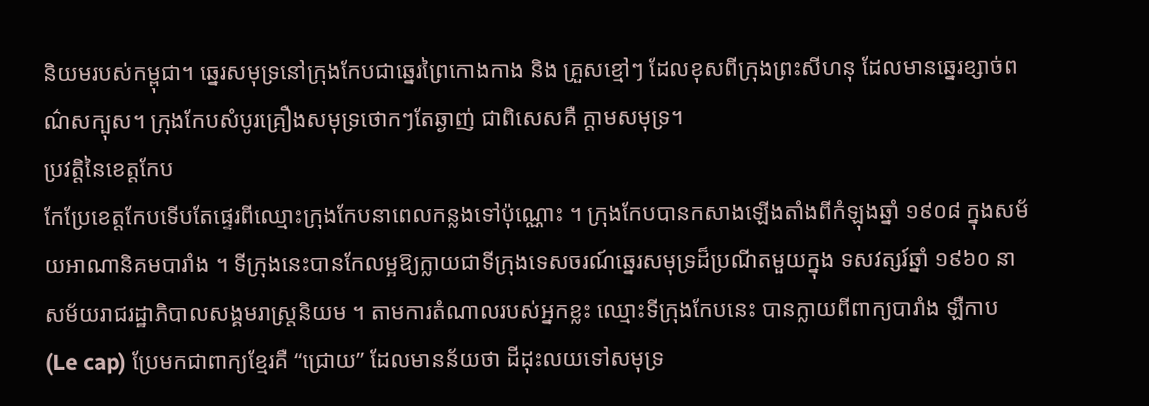និយមរបស់កម្ពុជា។ ឆ្នេរសមុទ្រនៅក្រុងកែបជាឆ្នេរព្រៃកោងកាង និង គ្រួសខ្មៅៗ ដែលខុសពីក្រុងព្រះសីហនុ ដែលមានឆ្នេរខ្សាច់ពណ៌សក្បុស។ ក្រុងកែបសំបូរគ្រឿងសមុទ្រថោកៗតែឆ្ងាញ់ ជាពិសេសគឺ ក្ដាមសមុទ្រ។
ប្រវត្តិនៃខេត្តកែប
កែប្រែខេត្តកែបទើបតែផ្ទេរពីឈ្មោះក្រុងកែបនាពេលកន្លងទៅប៉ុណ្ណោះ ។ ក្រុងកែបបានកសាងឡើងតាំងពីកំឡុងឆ្នាំ ១៩០៨ ក្នុងសម័យអាណានិគមបារាំង ។ ទីក្រុងនេះបានកែលម្អឱ្យក្លាយជាទីក្រុងទេសចរណ៍ឆ្នេរសមុទ្រដ៏ប្រណីតមួយក្នុង ទសវត្សរ៍ឆ្នាំ ១៩៦០ នាសម័យរាជរដ្ឋាភិបាលសង្គមរាស្ត្រនិយម ។ តាមការតំណាលរបស់អ្នកខ្លះ ឈ្មោះទីក្រុងកែបនេះ បានក្លាយពីពាក្យបារាំង ឡឺកាប (Le cap) ប្រែមកជាពាក្យខ្មែរគឺ “ជ្រោយ” ដែលមានន័យថា ដីដុះលយទៅសមុទ្រ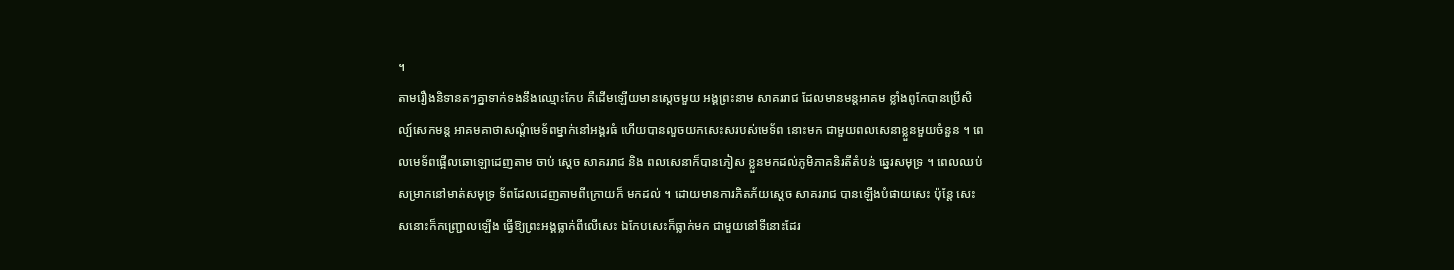។
តាមរឿងនិទានតៗគ្នាទាក់ទងនឹងឈ្មោះកែប គឺដើមឡើយមានស្តេចមួយ អង្គព្រះនាម សាគររាជ ដែលមានមន្តអាគម ខ្លាំងពូកែបានប្រើសិល្ប៍សេកមន្ត អាគមគាថាសណ្តំមេទ័ពម្នាក់នៅអង្គរធំ ហើយបានលួចយកសេះសរបស់មេទ័ព នោះមក ជាមួយពលសេនាខ្លួនមួយចំនួន ។ ពេលមេទ័ពផ្អើលឆោឡោដេញតាម ចាប់ ស្តេច សាគររាជ និង ពលសេនាក៏បានភៀស ខ្លួនមកដល់ភូមិភាគនិរតីតំបន់ ឆ្នេរសមុទ្រ ។ ពេលឈប់សម្រាកនៅមាត់សមុទ្រ ទ័ពដែលដេញតាមពីក្រោយក៏ មកដល់ ។ ដោយមានការភិតភ័យស្តេច សាគររាជ បានឡើងបំផាយសេះ ប៉ុន្តែ សេះសនោះក៏កញ្ជ្រោលឡើង ធ្វើឱ្យព្រះអង្គធ្លាក់ពីលើសេះ ឯកែបសេះក៏ធ្លាក់មក ជាមួយនៅទីនោះដែរ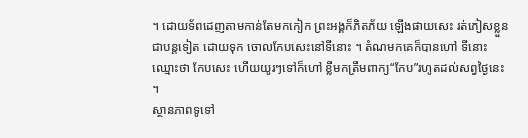។ ដោយទ័ពដេញតាមកាន់តែមកកៀក ព្រះអង្គក៏ភិតភ័យ ឡើងផាយសេះ រត់ភៀសខ្លួនជាបន្តទៀត ដោយទុក ចោលកែបសេះនៅទីនោះ ។ តំណមកគេក៏បានហៅ ទីនោះឈ្មោះថា កែបសេះ ហើយយូរៗទៅក៏ហៅ ខ្លីមកត្រឹមពាក្យ“កែប”រហូតដល់សព្វថ្ងៃនេះ ។
ស្ថានភាពទូទៅ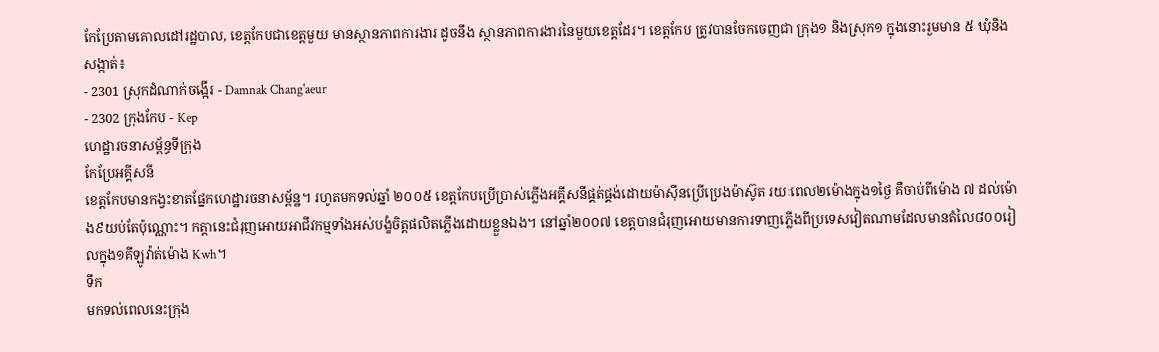កែប្រែតាមគោលដៅរដ្ឋបាល, ខេត្តកែបជាខេត្តមួយ មានស្ថានភាពការងារ ដូចនឹង ស្ថានភាពការងារនៃមួយខេត្តដែរ។ ខេត្តកែប ត្រូវបានចែកចេញជា ក្រុង១ និងស្រុក១ ក្នុងនោះរួមមាន ៥ ឃុំនិងសង្កាត់៖
- 2301 ស្រុកដំណាក់ចង្អើរ - Damnak Chang'aeur
- 2302 ក្រុងកែប - Kep
ហេដ្ឋារចនាសម័្ពន្ធទីក្រុង
កែប្រែអគ្គីសនី
ខេត្តកែបមានកង្វះខាតផ្នែកហេដ្ឋារចនាសម្ព័ន្ឋ។ រហូតមកទល់ឆ្នាំ ២០០៥ ខេត្តកែបប្រើប្រាស់ភ្លើងអគ្គីសនីផ្គត់ផ្គង់ដោយម៉ាស៊ីនប្រើប្រេងម៉ាស៊ូត រយៈពេល២ម៉ោងក្នុង១ថ្ងៃ គឺចាប់ពីម៉ោង ៧ ដល់ម៉ោង៩យប់តែប៉ុណ្ណោះ។ កត្តានេះជំរុញអោយអាជីវកម្មទាំងអស់បង្ខំចិត្តផលិតភ្លើងដោយខ្លួនឯង។ នៅឆ្នាំ២០០៧ ខេត្តបានជំរុញអោយមានការទាញភ្លើងពីប្រទេសវៀតណាមដែលមានតំលៃ៨០០រៀលក្នុង១គីឡូវ៉ាត់ម៉ោង Kwh។
ទឹក
មកទល់ពេលនេះក្រុង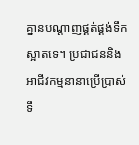គ្នានបណ្តាញផ្គត់ផ្គង់ទឹកស្អាតទេ។ ប្រជាជននិងអាជីវកម្មនានាប្រើប្រាស់ ទឹ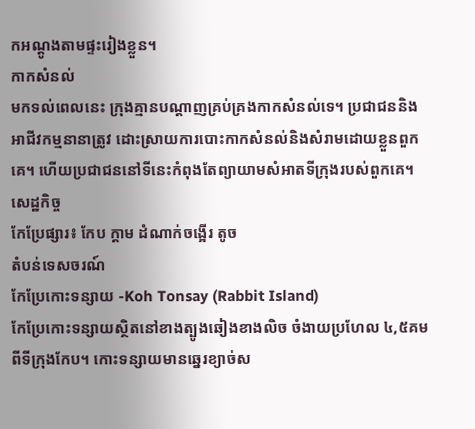កអណ្តូងតាមផ្ទះរៀងខ្លួន។
កាកសំនល់
មកទល់ពេលនេះ ក្រុងគ្មានបណ្តាញគ្រប់គ្រងកាកសំនល់ទេ។ ប្រជាជននិងអាជីវកម្មនានាត្រូវ ដោះស្រាយការបោះកាកសំនល់និងសំរាមដោយខ្លួនពួកគេ។ ហើយប្រជាជននៅទីនេះកំពុងតែព្យាយាមសំអាតទីក្រុងរបស់ពួកគេ។
សេដ្ឋកិច្ច
កែប្រែផ្សារ៖ កែប ក្ដាម ដំណាក់ចង្អើរ តូច
តំបន់ទេសចរណ៍
កែប្រែកោះទន្សាយ -Koh Tonsay (Rabbit Island)
កែប្រែកោះទន្សាយស្ថិតនៅខាងត្បូងឆៀងខាងលិច ចំងាយប្រហែល ៤,៥គមពីទីក្រុងកែប។ កោះទន្សាយមានឆ្នេរខ្យាច់ស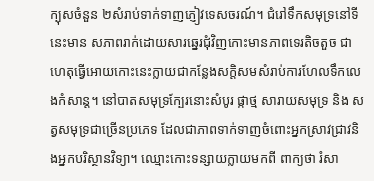ក្បុសចំនួន ២សំរាប់ទាក់ទាញភ្ញៀវទេសចរណ៍។ ជំរៅទឹកសមុទ្រនៅទីនេះមាន សភាពរាក់ដោយសារឆ្នេរជុំវិញកោះមានភាពទេរតិចតួច ជាហេតុធ្វើអោយកោះនេះក្លាយជាកន្លែងសក្តិសមសំរាប់ការហែលទឹកលេងកំសាន្ត។ នៅបាតសមុទ្រក្បែរនោះសំបូរ ផ្កាថ្ម សារាយសមុទ្រ និង សត្វសមុទ្រជាច្រើនប្រភេទ ដែលជាភាពទាក់ទាញចំពោះអ្នកស្រាវជ្រាវនិងអ្នកបរិស្ថានវិទ្យា។ ឈ្មោះកោះទន្សាយក្លាយមកពី ពាក្យថា រំសា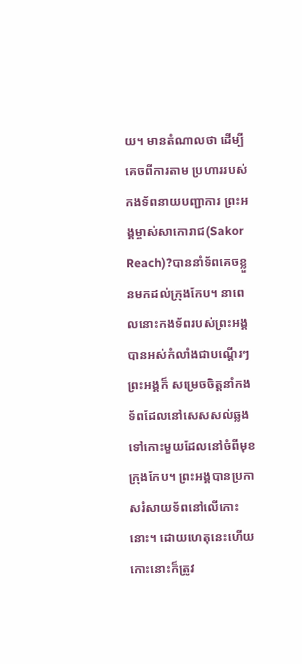យ។ មានតំណាលថា ដើម្បីគេចពីការតាម ប្រហាររបស់កងទ័ពនាយបញ្ជាការ ព្រះអង្គម្ចាស់សាកោរាជ(Sakor Reach)?បាននាំទ័ពគេចខ្លួនមកដល់ក្រុងកែប។ នាពេលនោះកងទ័ពរបស់ព្រះអង្គបានអស់កំលាំងជាបណ្តើរៗ ព្រះអង្គក៏ សម្រេចចិត្តនាំកងទ័ពដែលនៅសេសសល់ឆ្លងទៅកោះមួយដែលនៅចំពីមុខក្រុងកែប។ ព្រះអង្គបានប្រកាសរំសាយទ័ពនៅលើកោះនោះ។ ដោយហេតុនេះហើយ កោះនោះក៏ត្រូវ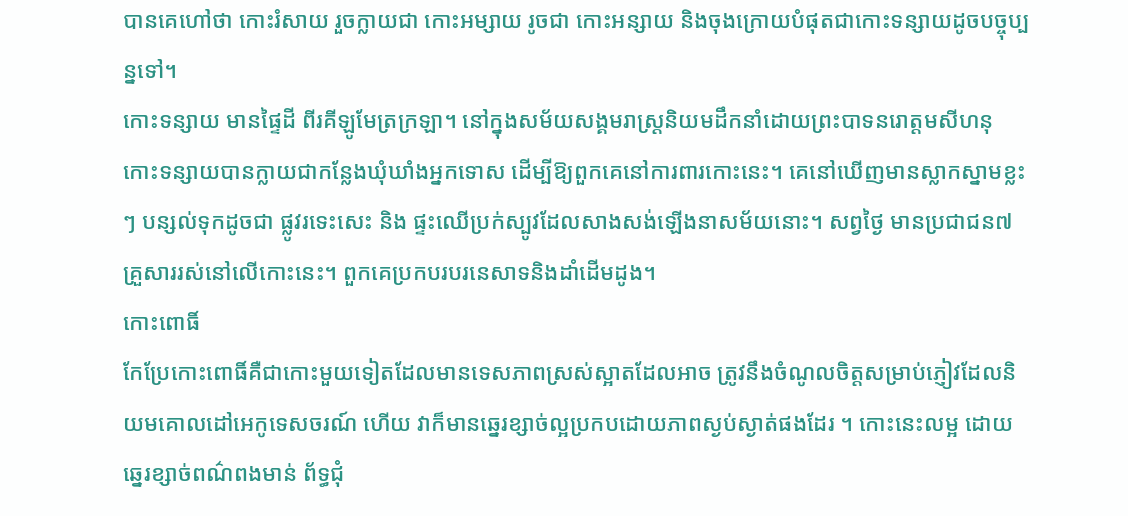បានគេហៅថា កោះរំសាយ រួចក្លាយជា កោះអម្សាយ រូចជា កោះអន្សាយ និងចុងក្រោយបំផុតជាកោះទន្សាយដូចបច្ចុប្បន្នទៅ។
កោះទន្សាយ មានផ្ទៃដី ពីរគីឡូមែត្រក្រឡា។ នៅក្នុងសម័យសង្គមរាស្ត្រនិយមដឹកនាំដោយព្រះបាទនរោត្តមសីហនុ កោះទន្សាយបានក្លាយជាកន្លែងឃុំឃាំងអ្នកទោស ដើម្បីឱ្យពួកគេនៅការពារកោះនេះ។ គេនៅឃើញមានស្លាកស្នាមខ្លះៗ បន្សល់ទុកដូចជា ផ្លូវរទេះសេះ និង ផ្ទះឈើប្រក់ស្បូវដែលសាងសង់ឡើងនាសម័យនោះ។ សព្វថ្ងៃ មានប្រជាជន៧គ្រួសាររស់នៅលើកោះនេះ។ ពួកគេប្រកបរបរនេសាទនិងដាំដើមដូង។
កោះពោធិ៍
កែប្រែកោះពោធិ៍គឺជាកោះមួយទៀតដែលមានទេសភាពស្រស់ស្អាតដែលអាច ត្រូវនឹងចំណូលចិត្តសម្រាប់ភ្ញៀវដែលនិយមគោលដៅអេកូទេសចរណ៍ ហើយ វាក៏មានឆ្នេរខ្សាច់ល្អប្រកបដោយភាពស្ងប់ស្ងាត់ផងដែរ ។ កោះនេះលម្អ ដោយឆ្នេរខ្សាច់ពណ៌ពងមាន់ ព័ទ្ធជុំ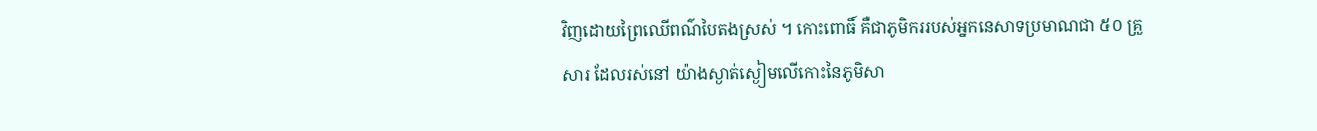វិញដោយព្រៃឈើពណ៌បៃតងស្រស់ ។ កោះពោធិ៍ គឺជាភូមិកររបស់អ្នកនេសាទប្រមាណជា ៥០ គ្រួសារ ដែលរស់នៅ យ៉ាងស្ងាត់ស្ងៀមលើកោះនៃភូមិសា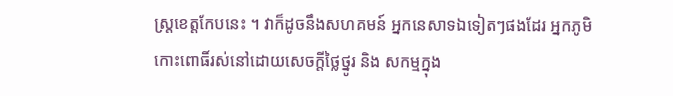ស្ត្រខេត្តកែបនេះ ។ វាក៏ដូចនឹងសហគមន៍ អ្នកនេសាទឯទៀតៗផងដែរ អ្នកភូមិកោះពោធិ៍រស់នៅដោយសេចក្តីថ្លៃថ្នូរ និង សកម្មក្នុង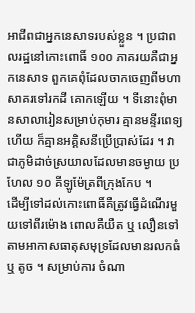អាជីពជាអ្នកនេសាទរបស់ខ្លួន ។ ប្រជាពលរដ្ឋនៅកោះពោធិ៍ ១០០ ភាគរយគឺជាអ្នកនេសាទ ពួកគេពុំដែលចាកចេញពីមហាសាគរទៅរកដី គោកឡើយ ។ ទីនោះពុំមានសាលារៀនសម្រាប់កុមារ គ្មានមន្ទីរពេទ្យ ហើយ ក៏គ្មានអគ្គិសនីប្រើប្រាស់ដែរ ។ វាជាភូមិដាច់ស្រយាលដែលមានចម្ងាយ ប្រហែល ១០ គីឡូម៉ែត្រពីក្រុងកែប ។
ដើម្បីទៅដល់កោះពោធិ៍គឺត្រូវធ្វើដំណើរមួយទៅពីរម៉ោង ពោលគឺយឺត ឬ លឿនទៅតាមអាកាសធាតុសមុទ្រដែលមានរលកធំ ឬ តូច ។ សម្រាប់ការ ចំណា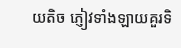យតិច ភ្ញៀវទាំងឡាយគួរទិ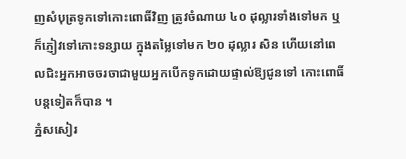ញសំបុត្រទូកទៅកោះពោធិ៍វិញ ត្រូវចំណាយ ៤០ ដុល្លារទាំងទៅមក ឬក៏ភ្ញៀវទៅកោះទន្សាយ ក្នុងតម្លៃទៅមក ២០ ដុល្លារ សិន ហើយនៅពេលជិះអ្នកអាចចរចាជាមួយអ្នកបើកទូកដោយផ្ទាល់ឱ្យជូនទៅ កោះពោធិ៍បន្តទៀតក៏បាន ។
ភ្នំសសៀរ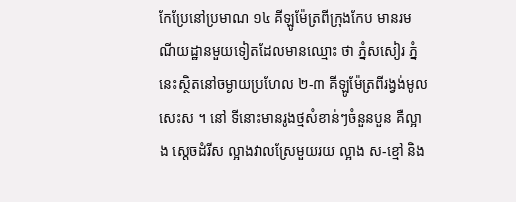កែប្រែនៅប្រមាណ ១៤ គីឡូម៉ែត្រពីក្រុងកែប មានរមណីយដ្ឋានមួយទៀតដែលមានឈ្មោះ ថា ភ្នំសសៀរ ភ្នំនេះស្ថិតនៅចម្ងាយប្រហែល ២-៣ គីឡូម៉ែត្រពីរង្វង់មូលសេះស ។ នៅ ទីនោះមានរូងថ្មសំខាន់ៗចំនួនបួន គឺល្អាង ស្តេចដំរីស ល្អាងវាលស្រែមួយរយ ល្អាង ស-ខ្មៅ និង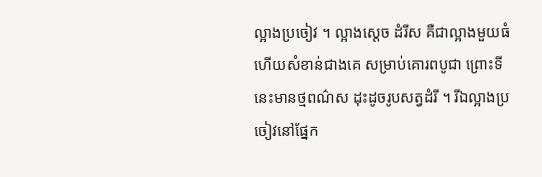ល្អាងប្រចៀវ ។ ល្អាងស្តេច ដំរីស គឺជាល្អាងមួយធំហើយសំខាន់ជាងគេ សម្រាប់គោរពបូជា ព្រោះទីនេះមានថ្មពណ៌ស ដុះដូចរូបសត្វដំរី ។ រីឯល្អាងប្រចៀវនៅផ្នែក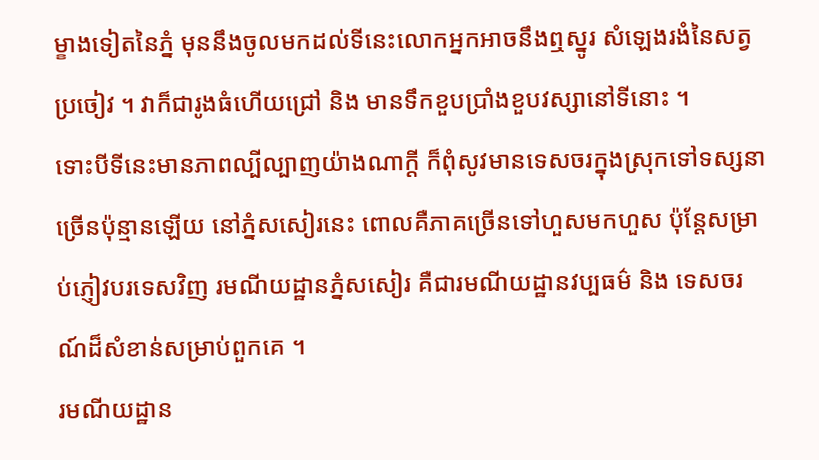ម្ខាងទៀតនៃភ្នំ មុននឹងចូលមកដល់ទីនេះលោកអ្នកអាចនឹងឮស្នូរ សំឡេងរងំនៃសត្វប្រចៀវ ។ វាក៏ជារូងធំហើយជ្រៅ និង មានទឹកខួបប្រាំងខួបវស្សានៅទីនោះ ។
ទោះបីទីនេះមានភាពល្បីល្បាញយ៉ាងណាក្តី ក៏ពុំសូវមានទេសចរក្នុងស្រុកទៅទស្សនាច្រើនប៉ុន្មានឡើយ នៅភ្នំសសៀរនេះ ពោលគឺភាគច្រើនទៅហួសមកហួស ប៉ុន្តែសម្រាប់ភ្ញៀវបរទេសវិញ រមណីយដ្ឋានភ្នំសសៀរ គឺជារមណីយដ្ឋានវប្បធម៌ និង ទេសចរណ៍ដ៏សំខាន់សម្រាប់ពួកគេ ។
រមណីយដ្ឋាន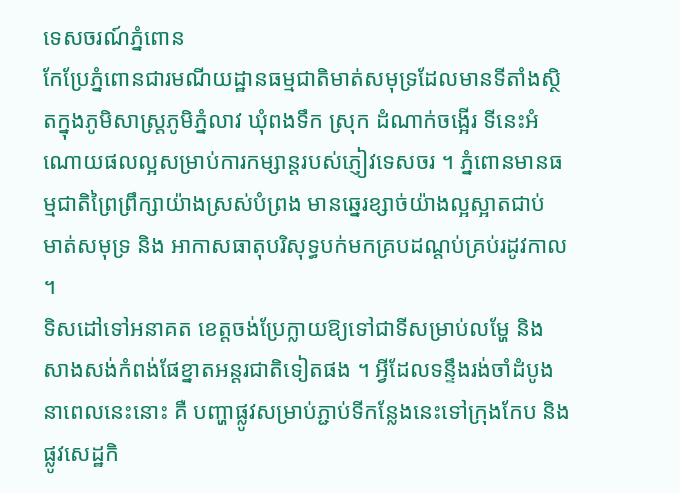ទេសចរណ៍ភ្នំពោន
កែប្រែភ្នំពោនជារមណីយដ្ឋានធម្មជាតិមាត់សមុទ្រដែលមានទីតាំងស្ថិតក្នុងភូមិសាស្ត្រភូមិភ្នំលាវ ឃុំពងទឹក ស្រុក ដំណាក់ចង្អើរ ទីនេះអំណោយផលល្អសម្រាប់ការកម្សាន្តរបស់ភ្ញៀវទេសចរ ។ ភ្នំពោនមានធម្មជាតិព្រៃព្រឹក្សាយ៉ាងស្រស់បំព្រង មានឆ្នេរខ្សាច់យ៉ាងល្អស្អាតជាប់ មាត់សមុទ្រ និង អាកាសធាតុបរិសុទ្ធបក់មកគ្របដណ្តប់គ្រប់រដូវកាល ។
ទិសដៅទៅអនាគត ខេត្តចង់ប្រែក្លាយឱ្យទៅជាទីសម្រាប់លម្ហែ និង សាងសង់កំពង់ផែខ្នាតអន្តរជាតិទៀតផង ។ អ្វីដែលទន្ទឹងរង់ចាំដំបូងនាពេលនេះនោះ គឺ បញ្ហាផ្លូវសម្រាប់ភ្ជាប់ទីកន្លែងនេះទៅក្រុងកែប និង ផ្លូវសេដ្ឋកិ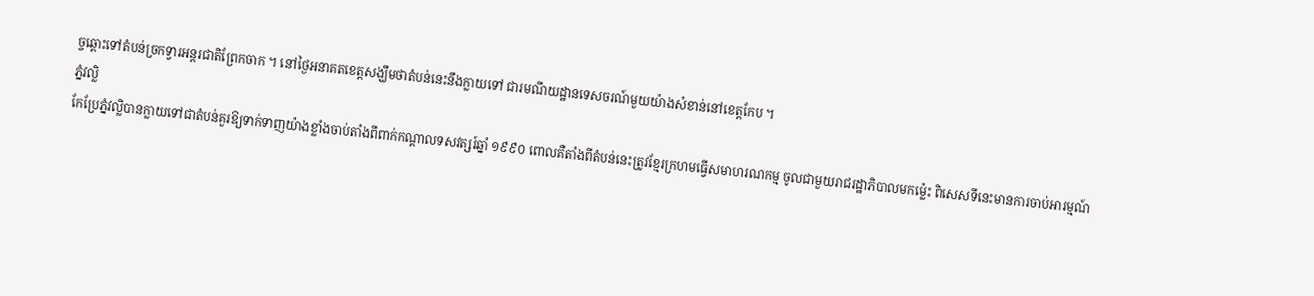ច្ចឆ្ពោះទៅតំបន់ច្រកទ្វារអន្តរជាតិព្រែកចាក ។ នៅថ្ងៃអនាគតខេត្តសង្ឃឹមថាតំបន់នេះនឹងក្លាយទៅ ជារមណីយដ្ឋានទេសចរណ៍មួយយ៉ាងសំខាន់នៅខេត្តកែប ។
ភ្នំវល្លិ
កែប្រែភ្នំវល្លិបានក្លាយទៅជាតំបន់គួរឱ្យទាក់ទាញយ៉ាងខ្លាំងចាប់តាំងពីពាក់កណ្តាលទសវត្សរ៍ឆ្នាំ ១៩៩០ ពោលគឺតាំងពីតំបន់នេះត្រូវខ្មែរក្រហមធ្វើសមាហរណកម្ម ចូលជាមួយរាជរដ្ឋាភិបាលមកម៉្លេះ ពិសេសទីនេះមានការចាប់អារម្មណ៍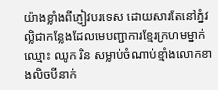យ៉ាងខ្លាំងពីភ្ញៀវបរទេស ដោយសារតែនៅភ្នំវល្លិជាកន្លែងដែលមេបញ្ជាការខ្មែរក្រហមម្នាក់ ឈ្មោះ ឈូក រិន សម្លាប់ចំណាប់ខ្មាំងលោកខាងលិចបីនាក់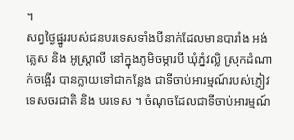។
សព្វថ្ងៃផ្នូររបស់ជនបរទេសទាំងបីនាក់ដែលមានបារាំង អង់គ្លេស និង អូស្ត្រាលី នៅក្នុងភូមិចម្ការបី ឃុំភ្នំវល្លិ ស្រុកដំណាក់ចង្អើរ បានក្លាយទៅជាកន្លែង ជាទីចាប់អារម្មណ៍របស់ភ្ញៀវទេសចរជាតិ និង បរទេស ។ ចំណុចដែលជាទីចាប់អារម្មណ៍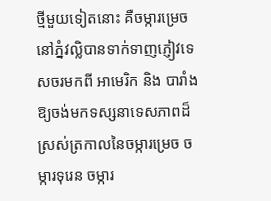ថ្មីមួយទៀតនោះ គឺចម្ការម្រេចនៅភ្នំវល្លិបានទាក់ទាញភ្ញៀវទេសចរមកពី អាមេរិក និង បារាំង ឱ្យចង់មកទស្សនាទេសភាពដ៏ស្រស់ត្រកាលនៃចម្ការម្រេច ចម្ការទុរេន ចម្ការ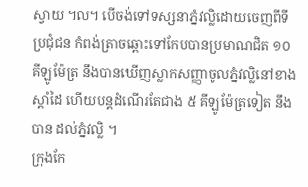ស្វាយ ៘ បើចង់ទៅទស្សនាភ្នំវល្លិដោយចេញពីទីប្រជុំជន កំពង់ត្រាចឆ្ពោះទៅកែបបានប្រមាណជិត ១០ គីឡូម៉ែត្រ នឹងបានឃើញស្លាកសញ្ញាចូលភ្នំវល្លិនៅខាងស្តាំដៃ ហើយបន្តដំណើរតែជាង ៥ គីឡូម៉ែត្រទៀត នឹងបាន ដល់ភ្នំវល្លិ ។
ក្រុងកែ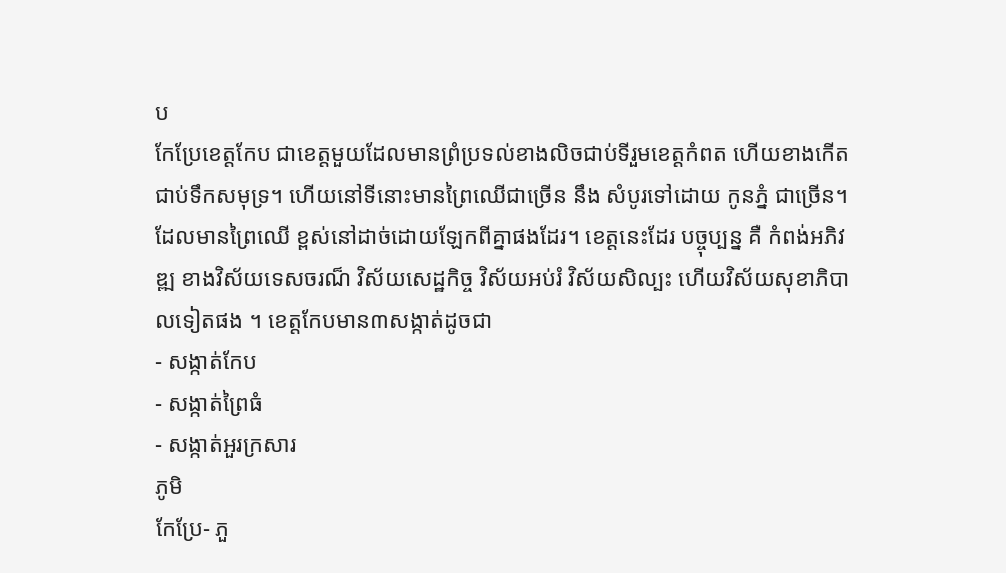ប
កែប្រែខេត្តកែប ជាខេត្តមួយដែលមានព្រំប្រទល់ខាងលិចជាប់ទីរួមខេត្តកំពត ហើយខាងកើតជាប់ទឹកសមុទ្រ។ ហើយនៅទីនោះមានព្រៃឈើជាច្រើន នឹង សំបូរទៅដោយ កូនភ្នំ ជាច្រើន។ ដែលមានព្រៃឈើ ខ្ពស់នៅដាច់ដោយឡែកពីគ្នាផងដែរ។ ខេត្តនេះដែរ បច្ចុប្បន្ន គឺ កំពង់អភិវឌ្ឍ ខាងវិស័យទេសចរណ៏ វិស័យសេដ្ឋកិច្ច វិស័យអប់រំ វិស័យសិល្បះ ហើយវិស័យសុខាភិបាលទៀតផង ។ ខេត្តកែបមាន៣សង្កាត់ដូចជា
- សង្កាត់កែប
- សង្កាត់ព្រៃធំ
- សង្កាត់អួរក្រសារ
ភូមិ
កែប្រែ- ភួ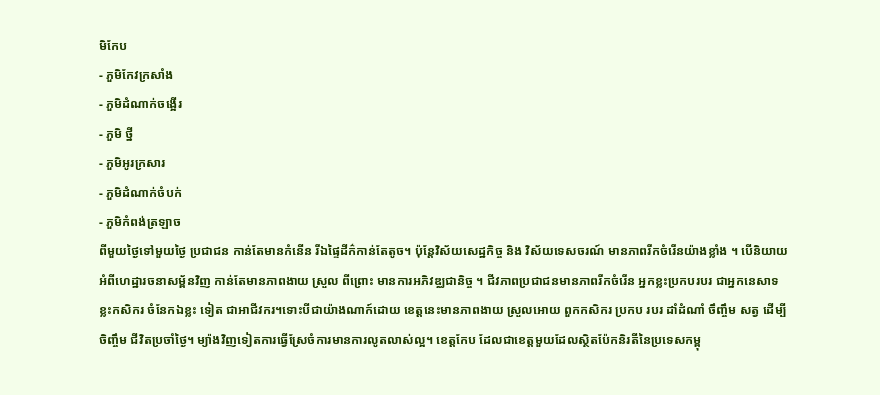មិកែប
- ភួមិកែវក្រសាំង
- ភួមិដំណាក់ចង្អើរ
- ភួមិ ថ្នី
- ភួមិអូរក្រសារ
- ភួមិដំណាក់ចំបក់
- ភួមិកំពង់ត្រឡាច
ពីមួយថ្ងៃទៅមួយថ្ងៃ ប្រជាជន កាន់តែមានកំនើន រីឯផ្ទៃដីក៌កាន់តែតូច។ ប៉ុន្តែវិស័យសេដ្ឋកិច្ច និង វិស័យទេសចរណ៍ មានភាពរីកចំរើនយ៉ាងខ្លាំង ។ បើនិយាយអំពីហេដ្ឋារចនាសម្ព័នវិញ កាន់តែមានភាពងាយ ស្រួល ពីព្រោះ មានការអភិវឌ្ឈជានិច្ច ។ ជីវភាពប្រជាជនមានភាពរីកចំរើន អ្នកខ្លះប្រកបរបរ ជាអ្នកនេសាទ ខ្លះកសិករ ចំនែកឯខ្លះ ទៀត ជាអាជីវករ។ទោះបីជាយ៉ាងណាក៍ដោយ ខេត្តនេះមានភាពងាយ ស្រួលអោយ ពួកកសិករ ប្រកប របរ ដាំដំណាំ ចឹញ្ចឹម សត្វ ដើម្បី ចិញ្ចឹម ជីវិតប្រចាំថ្ងៃ។ ម្យ៉ាងវិញទៀតការធ្វើស្រែចំការមានការលូតលាស់ល្អ។ ខេត្តកែប ដែលជាខេត្តមួយដែលស្ថិតប៉ែកនិរតីនៃប្រទេសកម្ពុ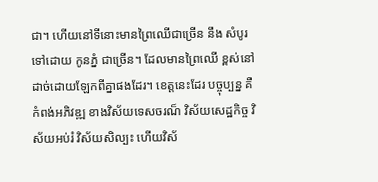ជា។ ហើយនៅទីនោះមានព្រៃឈើជាច្រើន នឹង សំបូរទៅដោយ កូនភ្នំ ជាច្រើន។ ដែលមានព្រៃឈើ ខ្ពស់នៅដាច់ដោយឡែកពីគ្នាផងដែរ។ ខេត្តនេះដែរ បច្ចុប្បន្ន គឺ កំពង់អភិវឌ្ឍ ខាងវិស័យទេសចរណ៏ វិស័យសេដ្ឋកិច្ច វិស័យអប់រំ វិស័យសិល្បះ ហើយវិស័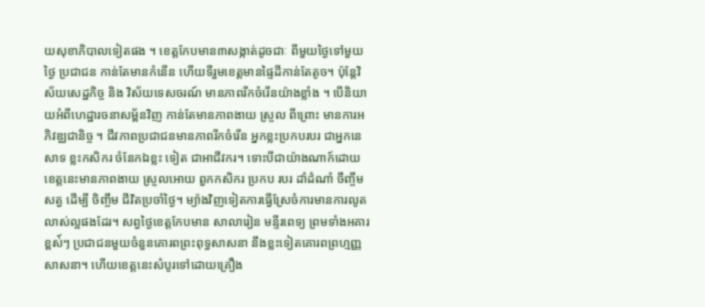យសុខាភិបាលទៀតផង ។ ខេត្តកែបមាន៣សង្កាត់ដូចជាៈ ពីមួយថ្ងៃទៅមួយថ្ងៃ ប្រជាជន កាន់តែមានកំនើន ហើយទីរួមខេត្តមានផ្ទៃដីកាន់តែតូច។ ប៉ុន្តែវិស័យសេដ្ឋកិច្ច និង វិស័យទេសចរណ៍ មានភាពរីកចំរើនយ៉ាងខ្លាំង ។ បើនិយាយអំពីហេដ្ឋារចនាសម្ព័នវិញ កាន់តែមានភាពងាយ ស្រួល ពីព្រោះ មានការអភិវឌ្ឈជានិច្ច ។ ជីវភាពប្រជាជនមានភាពរីកចំរើន អ្នកខ្លះប្រកបរបរ ជាអ្នកនេសាទ ខ្លះកសិករ ចំនែកឯខ្លះ ទៀត ជាអាជីវករ។ ទោះបីជាយ៉ាងណាក៍ដោយ ខេត្តនេះមានភាពងាយ ស្រួលអោយ ពួកកសិករ ប្រកប របរ ដាំដំណាំ ចឹញ្ចឹម សត្វ ដើម្បី ចិញ្ចឹម ជីវិតប្រចាំថ្ងៃ។ ម្យ៉ាងវិញទៀតការធ្វើស្រែចំការមានការលូតលាស់ល្អផងដែរ។ សព្វថ្ងៃខេត្តកែបមាន សាលារៀន មន្ទីរពេទ្យ ព្រមទាំងអគារខ្ពស់៍ៗ ប្រជាជនមួយចំនួនគោរពព្រះពុទ្ធសាសនា នឹងខ្លះទៀតគោរពព្រហ្មញ្ញសាសនា។ ហើយខេត្តនេះសំបូរទៅដោយគ្រឿង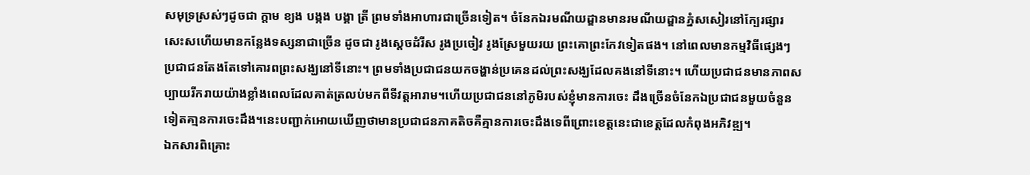សមុទ្រស្រស់ៗដូចជា ក្តាម ខ្យង បង្កង បង្គា ត្រី ព្រមទាំងអាហារជាច្រើនទៀត។ ចំនែកឯរមណីយដ្ឌានមានរមណីយដ្ឌានភ្នំសសៀរនៅក្បែរផ្សារសេះសហើយមានកន្លែងទស្សនាជាច្រើន ដូចជា រូងស្តេចដំរីស រូងប្រចៀវ រូងស្រែមួយរយ ព្រះគោព្រះកែវទៀតផង។ នៅពេលមានកម្មវិធីផ្សេងៗ ប្រជាជនតែងតែទៅគោរពព្រះសង្ឃនៅទីនោះ។ ព្រមទាំងប្រជាជនយកចង្ហាន់ប្រគេនដល់ព្រះសង្ឃដែលគងនៅទីនោះ។ ហើយប្រជាជនមានភាពសប្បាយរីករាយយ៉ាងខ្លាំងពេលដែលគាត់ត្រលប់មកពីទីវត្តអារាម។ហើយប្រជាជននៅភូមិរបស់ខ្ញុំមានការចេះ ដឹងច្រើនចំនែកឯប្រជាជនមួយចំនួនទៀតគា្មនការចេះដឹង។នេះបញ្ជាក់អោយឃើញថាមានប្រជាជនភាគតិចគឺគ្មានការចេះដឹងទេពីព្រោះខេត្តនេះជាខេត្តដែលកំពុងអភិវឌ្ឍ។
ឯកសារពិគ្រោះ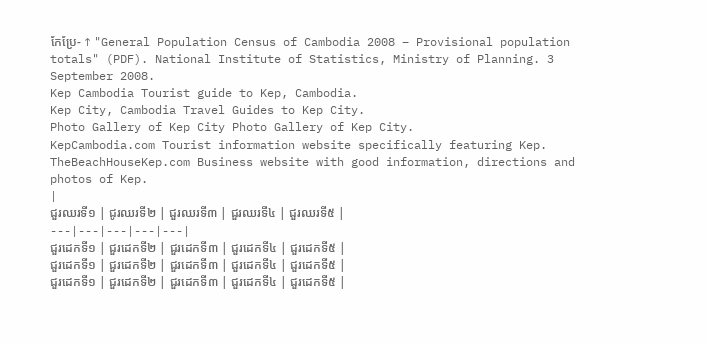កែប្រែ- ↑ "General Population Census of Cambodia 2008 – Provisional population totals" (PDF). National Institute of Statistics, Ministry of Planning. 3 September 2008.
Kep Cambodia Tourist guide to Kep, Cambodia.
Kep City, Cambodia Travel Guides to Kep City.
Photo Gallery of Kep City Photo Gallery of Kep City.
KepCambodia.com Tourist information website specifically featuring Kep.
TheBeachHouseKep.com Business website with good information, directions and photos of Kep.
|
ជួរឈរទី១ | ជូរឈរទី២ | ជួរឈរទី៣ | ជួរឈរទី៤ | ជួរឈរទី៥ |
---|---|---|---|---|
ជួរដេកទី១ | ជួរដេកទី២ | ជួរដេកទី៣ | ជួរដេកទី៤ | ជួរដេកទី៥ |
ជួរដេកទី១ | ជួរដេកទី២ | ជួរដេកទី៣ | ជួរដេកទី៤ | ជួរដេកទី៥ |
ជួរដេកទី១ | ជួរដេកទី២ | ជួរដេកទី៣ | ជួរដេកទី៤ | ជួរដេកទី៥ |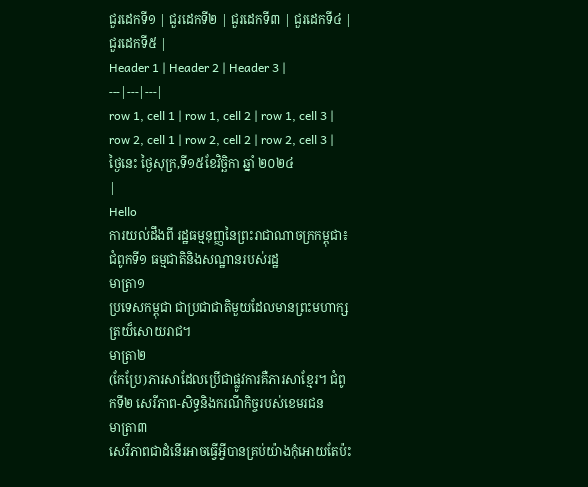ជួរដេកទី១ | ជួរដេកទី២ | ជួរដេកទី៣ | ជួរដេកទី៤ | ជួរដេកទី៥ |
Header 1 | Header 2 | Header 3 |
---|---|---|
row 1, cell 1 | row 1, cell 2 | row 1, cell 3 |
row 2, cell 1 | row 2, cell 2 | row 2, cell 3 |
ថៃ្ងនេះ ថ្ងៃសុក្រ,ទី១៥ខែវិច្ឆិកា ឆ្នាំ ២០២៤
|
Hello
ការយល់ដឹងពី រដ្ឋធម្មនុញ្ញនៃព្រះរាជាណាចក្រកម្ពុជា៖
ជំពូកទី១ ធម្មជាតិនិងសណ្ឋានរបស់រដ្ឋ
មាត្រា១
ប្រទេសកម្ពុជា ជាប្រជាជាតិមួយដែលមានព្រះមហាក្សត្រយ៏សោយរាជ។
មាត្រា២
(កែប្រែ)ភារសាដែលប្រើជាផ្លូវការគឺភារសាខ្មែរ។ ជំពូកទី២ សេរីភាព-សិទ្ធនិងករណីកិច្ចរបស់ខេមរជន
មាត្រា៣
សេរីភាពជាដំនើរអាចធ្វើអ្វីបានគ្រប់យ៉ាងកុំអោយតែប៉ះ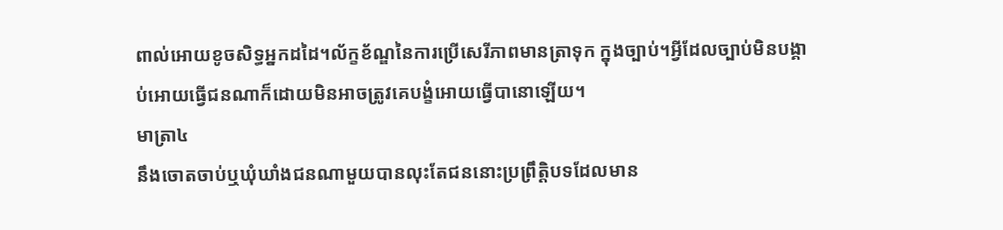ពាល់អោយខូចសិទ្ធអ្នកដដៃ។ល័ក្ខខ័ណ្ឌនៃការប្រើសេរីភាពមានត្រាទុក ក្នុងច្បាប់។អ្វីដែលច្បាប់មិនបង្គាប់អោយធ្វើជនណាក៏ដោយមិនអាចត្រូវគេបង្ខំអោយធ្វើបានោឡើយ។
មាត្រា៤
នឹងចោតចាប់ឬឃុំឃាំងជនណាមួយបានលុះតែជននោះប្រព្រឹត្តិបទដែលមាន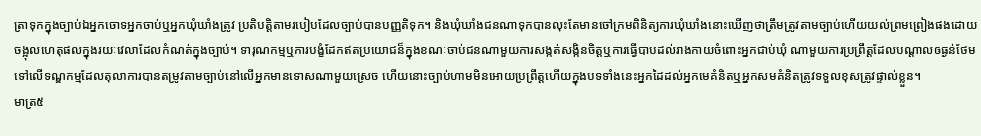ត្រាទុកក្នុងច្បាប់ឯអ្នកចោទអ្នកចាប់ឬអ្នកឃុំឃាំងត្រូវ ប្រតិបត្តិតាមរបៀបដែលច្បាប់បានបញ្ញតិទុក។ និងឃុំឃាំងជនណាទុកបានលុះតែមានចៅក្រមពិនិត្យការឃុំឃាំងនោះឃើញថាត្រឹមត្រូវតាមច្បាប់ហើយយល់ព្រមព្រៀងផងដោយ ចង្អុលហេតុផលក្នុងរយៈវេលាដែលកំណត់ក្នុងច្បាប់។ ទារុណកម្មឬការបង្ខំដែកឥតប្រយោជន៏ក្នុងខណៈចាប់ជនណាមួយការសង្កត់សង្កិនចិត្តឬការធ្វើបាបដល់រាងកាយចំពោះអ្នកជាប់ឃុំ ណាមួយការប្រព្រឹត្តដែលបណ្ដាលឲធ្ងន់ថែមទៅលើទណ្ឌកម្មដែលតុលាការបានតម្រូវតាមច្បាប់នៅលើអ្នកមានទោសណាមួយស្រេច ហើយនោះច្បាប់ហាមមិនអោយប្រព្រឹត្តហើយក្នុងបទទាំងនេះអ្នកដៃដល់អ្នកមេគំនិតឬអ្នកសមគំនិតត្រូវទទួលខុសត្រូវផ្ទាល់ខ្លួន។
មាត្រ៥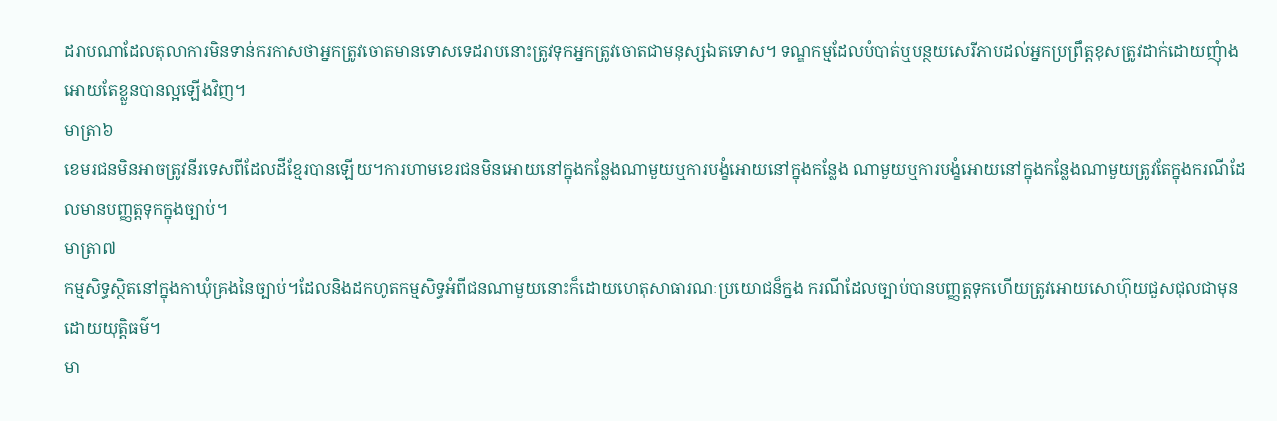ដរាបណាដែលតុលាការមិនទាន់ករកាសថាអ្នកត្រូវចោតមានទោសទេដរាបនោះត្រូវទុកអ្នកត្រូវចោតជាមនុស្សឯតទោស។ ទណ្ឌកម្មដែលបំបាត់ឬបន្ថយសេរីភាបដល់អ្នកប្រព្រឹត្តខុសត្រូវដាក់ដោយញុំាងអោយតែខ្លួនបានល្អឡើងវិញ។
មាត្រា៦
ខេមរជនមិនអាចត្រូវនីរទេសពីដែលដីខ្មែរបានឡើយ។ការហាមខេរជនមិនអោយនៅក្នុងកន្លែងណាមួយឬការបង្ខំអោយនៅក្នុងកន្លែង ណាមួយឬការបង្ខំអោយនៅក្នុងកន្លែងណាមួយត្រូវតែក្នុងករណីដែលមានបញ្ញត្តទុកក្នុងច្បាប់។
មាត្រា៧
កម្មសិទ្ធស្ថិតនៅក្នុងកាឃុំគ្រងនៃច្បាប់។ដែលនិងដកហូតកម្មសិទ្ធអំពីជនណាមួយនោះក៏ដោយហេតុសាធារណៈប្រយោជន៏ក្នង ករណីដែលច្បាប់បានបញ្ញត្តទុកហើយត្រូវអោយសោហ៊ុយជួសជុលជាមុនដោយយុត្តិធម៌។
មា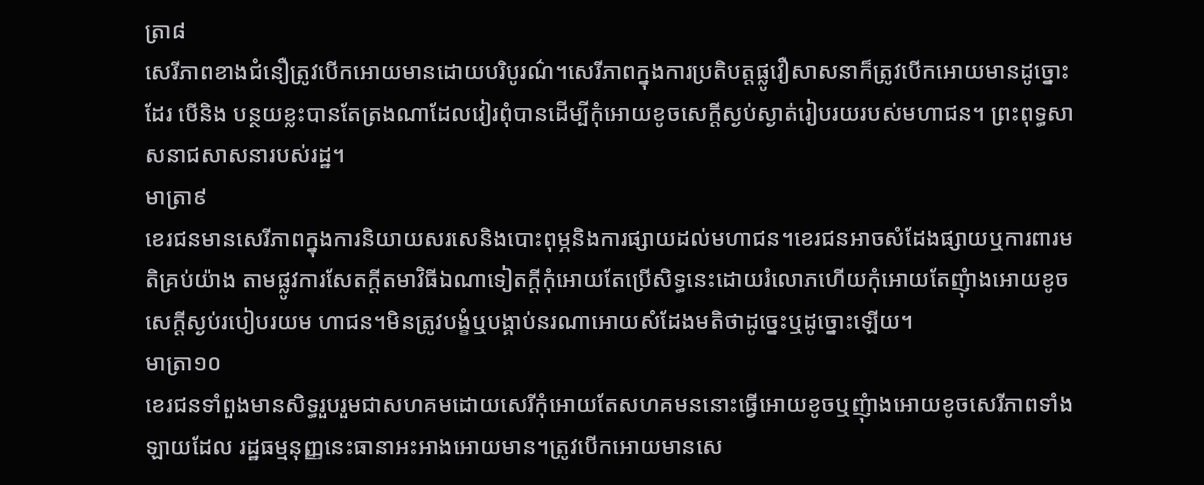ត្រា៨
សេរីភាពខាងជំនឿត្រូវបើកអោយមានដោយបរិបូរណ៌។សេរីភាពក្នុងការប្រតិបត្តផ្លូវឿសាសនាក៏ត្រូវបើកអោយមានដូច្នោះដែរ បើនិង បន្ថយខ្លះបានតែត្រងណាដែលវៀរពុំបានដើម្បីកុំអោយខូចសេក្ដីស្ងប់ស្ងាត់រៀបរយរបស់មហាជន។ ព្រះពុទ្ធសាសនាជសាសនារបស់រដ្ឋ។
មាត្រា៩
ខេរជនមានសេរីភាពក្នុងការនិយាយសរសេនិងបោះពុម្ភនិងការផ្សាយដល់មហាជន។ខេរជនអាចសំដែងផ្សាយឬការពារមតិគ្រប់យ៉ាង តាមផ្លូវការសែតក្ដីតមាវិធីឯណាទៀតក្ដីកុំអោយតែប្រើសិទ្ធនេះដោយរំលោភហើយកុំអោយតែញុំាងអោយខូចសេក្ដីស្ងប់របៀបរយម ហាជន។មិនត្រូវបង្ខំឬបង្គាប់នរណាអោយសំដែងមតិថាដូច្នេះឬដូច្នោះឡើយ។
មាត្រា១០
ខេរជនទាំពួងមានសិទ្ធរួបរួមជាសហគមដោយសេរីកុំអោយតែសហគមននោះធ្វើអោយខូចឬញុំាងអោយខូចសេរីភាពទាំងឡាយដែល រដ្ឋធម្មនុញ្ញនេះធានាអះអាងអោយមាន។ត្រូវបើកអោយមានសេ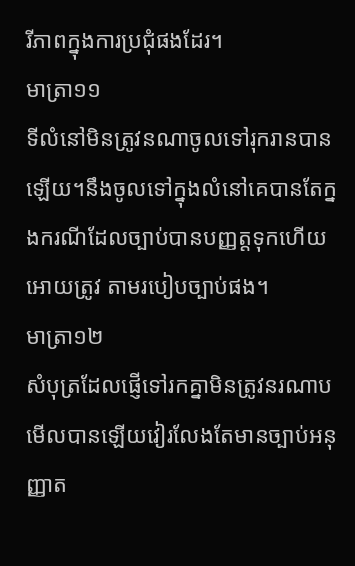រីភាពក្នុងការប្រជុំផងដែរ។
មាត្រា១១
ទីលំនៅមិនត្រូវនណាចូលទៅរុករានបានឡើយ។នឹងចូលទៅក្នុងលំនៅគេបានតែក្នងករណីដែលច្បាប់បានបញ្ញត្តទុកហើយអោយត្រូវ តាមរបៀបច្បាប់ផង។
មាត្រា១២
សំបុត្រដែលផ្ញើទៅរកគ្នាមិនត្រូវនរណាបមើលបានឡើយវៀរលែងតែមានច្បាប់អនុញ្ញាត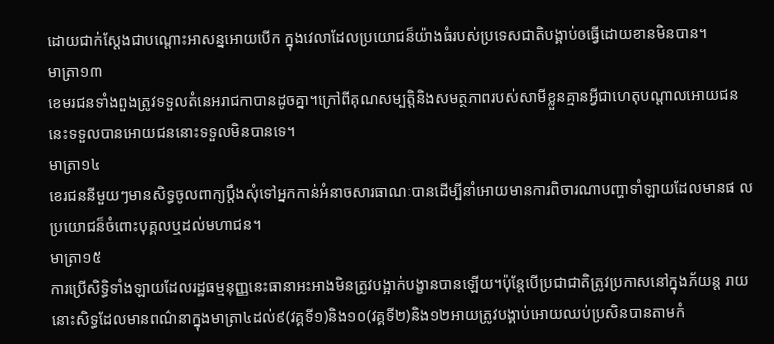ដោយជាក់ស្ដែងជាបណ្ដោះអាសន្នអោយបើក ក្នុងវេលាដែលប្រយោជន៏យ៉ាងធំរបស់ប្រទេសជាតិបង្គាប់ឲធ្វើដោយខានមិនបាន។
មាត្រា១៣
ខេមរជនទាំងពួងត្រូវទទួលតំនេអរាជកាបានដូចគ្នា។ក្រៅពីគុណសម្បត្តិនិងសមត្ថភាពរបស់សាមីខ្លួនគ្មានអ្វីជាហេតុបណ្ដាលអោយជន នេះទទួលបានអោយជននោះទទួលមិនបានទេ។
មាត្រា១៤
ខេរជននីមួយៗមានសិទ្ធចូលពាក្យប្ដឹងសុំទៅអ្នកកាន់អំនាចសារធាណៈបានដើម្បីនាំអោយមានការពិចារណាបញ្ហាទាំឡាយដែលមានផ លប្រយោជន៏ចំពោះបុគ្គលឬដល់មហាជន។
មាត្រា១៥
ការប្រើសិទ្ធិទាំងឡាយដែលរដ្ឋធម្មនុញ្ញនេះធានាអះអាងមិនត្រូវបង្អាក់បង្ខានបានឡើយ។ប៉ុន្តែបើប្រជាជាតិត្រូវប្រកាសនៅក្នុងភ័យន្ត រាយនោះសិទ្ធដែលមានពណ៌នាក្នុងមាត្រា៤ដល់៩(វគ្គទី១)និង១០(វគ្គទី២)និង១២អាយត្រូវបង្គាប់អោយឈប់ប្រសិនបានតាមកំ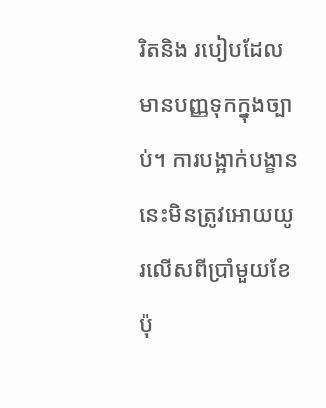រិតនិង របៀបដែលមានបញ្ញទុកក្នុងច្បាប់។ ការបង្អាក់បង្ខាននេះមិនត្រូវអោយយូរលើសពីប្រាំមួយខែប៉ុ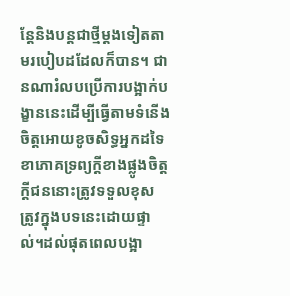ន្តែនិងបន្ដជាថ្មីម្ដងទៀតតាមរបៀបដដែលក៏បាន។ ជានណារំលបប្រើការបង្អាក់បង្ខាននេះដើម្បីធ្វើតាមទំនើងចិត្តអោយខូចសិទ្ធអ្នកដទៃខាភោគទ្រព្យក្ដីខាងផ្លូងចិត្តក្ដីជននោះត្រូវទទួលខុស ត្រូវក្នុងបទនេះដោយផ្ទាល់។ដល់ផុតពេលបង្អា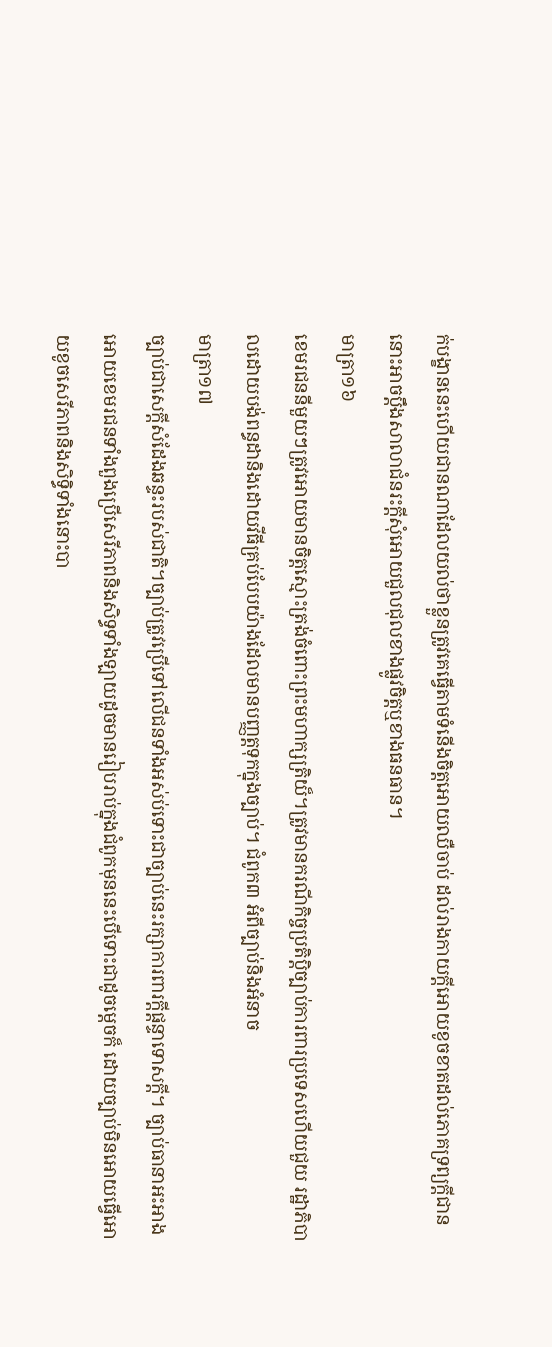ក់បង្ខាននេះហើយជានណាដែលយល់ថាខ្លួនត្រូវគេធ្វើតាមទំនើងចិត្តអោយឈឺចាប់ ដល់រាងកាយក្ដីអោយខូចខាតដល់ភោគទ្រព្យក្ដីជាននោះអាចប្ដឹងសាលាជំនរះក្ដីសុំអោយជួលជុលខាងផ្លូវចិត្តឬខាងធនធាន។
មាត្រា១៦
ខេមរជននីមួយៗត្រូវអោយមានចិត្តស្មោះត្រង់ចំពោះព្រះមហាក្សត្រិយ៏។ត្រូវមានករណីកិច្ចប្រតិប្តិច្បាប់ការពារប្រទេសហើយជួយ រដ្ឋាភិបាលដោយបង់ពន្ធដានិងដោយវីធីគ្រប់បែបយ៉ាងដែលមានបញ្ញត្តទុកក្នុងច្បាប់។ ជំពូក៣ អំពីច្បាប់និងអំនាច
មាត្រា១៧
ច្បាប់ជាសេក្ដីសំដែងឆន្ទះរបស់ជាតិ។ច្បាប់ត្រូវប្រើទៅលើជនទាំងអស់ប់ទោះជាច្បាប់នេះរក្សាការពារក្ដីផ្ដន្ទាទោសក្ដី។ ច្បាប់ធានាអះអាងអោយខេមរជនទាំងពួងប្រើសេរីភាពនិងសិទ្ធទាំងឡាយដូចមានរៀបរាប់ក្នុងជំពូកមុននេះបើទោះជាដូចម្ដេចក៏ ដោយច្បាប់មិនអោយធ្វើអោយខូចសេរីភាពនិងសិទ្ធិទាំងនោះបា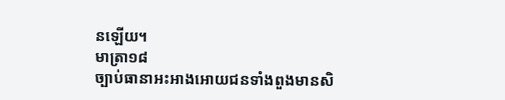នឡើយ។
មាត្រា១៨
ច្បាប់ធានាអះអាងអោយជនទាំងពួងមានសិ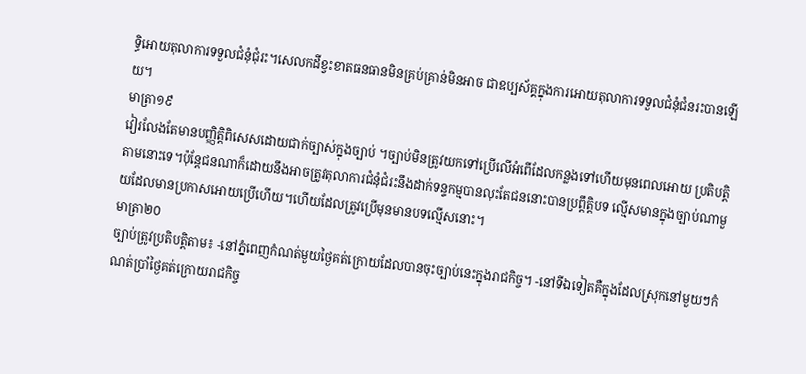ទ្ធិអោយតុលាការទទួលជំនុំជុំរះ។សេលកដីខ្វះខាតធនធានមិនគ្រប់គ្រាន់មិនអាច ជាឧប្បស័គ្គក្នុងការអោយតុលាការទទួលជំនុំជំនរះបានឡើយ។
មាត្រា១៩
វៀរលែងតែមានបញ្ញិត្តិពិសេសដោយជាក់ច្បាស់ក្នុងច្បាប់ ។ច្បាប់មិនត្រូវយកទៅប្រើលើអំពើដែលកន្លងទៅហើយមុនពេលអោយ ប្រតិបត្តិតាមនោះទេ។ប៉ុន្តែជនណាក៏ដោយនឹងអាចត្រូវតុលាការជំនុំជំរះនឹងដាក់ទន្ទកម្មបានលុះតែជននោះបានប្រព្តឹត្តិបទ ល្មើសមានក្នុងច្បាប់ណាមួយដែលមានប្រកាសអោយប្រើហើយ។ហើយដែលត្រូវប្រើមុនមានបទល្មើសនោះ។
មាត្រា២០
ច្បាប់ត្រូវប្រតិបត្តិតាម៖ -នៅភ្នំពេញកំណត់មួយថ្ងៃគត់ក្រោយដែលបានចុះច្បាប់នេះក្នុងរាជកិច្ច។ -នៅទីឯទៀតគឺក្នុងដែលស្រុកនៅមួយៗកំណត់ប្រាំថ្ងៃគត់ក្រោយរាជកិច្ច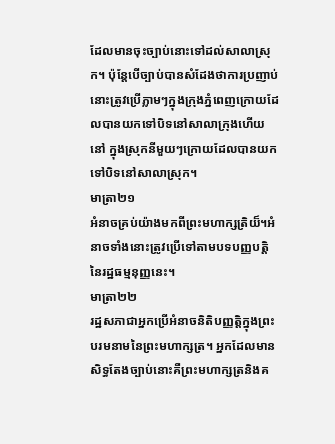ដែលមានចុះច្បាប់នោះទៅដល់សាលាស្រុក។ ប៉ុន្តែបើច្បាប់បានសំដែងថាការប្រញាប់នោះត្រូវប្រើភ្លាមៗក្នុងក្រុងភ្នំពេញក្រោយដែលបានយកទៅបិទនៅសាលាក្រុងហើយនៅ ក្នុងស្រុកនីមួយៗក្រោយដែលបានយកទៅបិទនៅសាលាស្រុក។
មាត្រា២១
អំនាចគ្រប់យ៉ាងមកពីព្រះមហាក្សត្រិយ៏។អំនាចទាំងនោះត្រូវប្រើទៅតាមបទបញ្ញបត្តិនៃរដ្ឋធម្មនុញ្ញនេះ។
មាត្រា២២
រដ្ឋសភាជាអ្នកប្រើអំនាចនិតិបញ្ញត្តិក្នុងព្រះបរមនាមនៃព្រះមហាក្សត្រ។ អ្នកដែលមានសិទ្ធតែងច្បាប់នោះគឺព្រះមហាក្សត្រនិងគ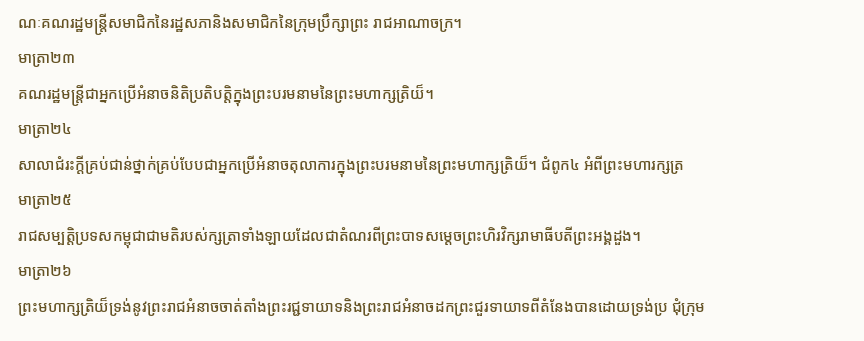ណៈគណរដ្ឋមន្ត្រីសមាជិកនៃរដ្ឋសភានិងសមាជិកនៃក្រុមប្រឹក្សាព្រះ រាជអាណាចក្រ។
មាត្រា២៣
គណរដ្ឋមន្ត្រីជាអ្នកប្រើអំនាចនិតិប្រតិបត្តិក្នុងព្រះបរមនាមនៃព្រះមហាក្សត្រិយ៏។
មាត្រា២៤
សាលាជំរះក្ដីគ្រប់ជាន់ថ្នាក់គ្រប់បែបជាអ្នកប្រើអំនាចតុលាការក្នុងព្រះបរមនាមនៃព្រះមហាក្សត្រិយ៏។ ជំពូក៤ អំពីព្រះមហារក្សត្រ
មាត្រា២៥
រាជសម្បត្តិប្រទសកម្ពុជាជាមតិរបស់ក្សត្រាទាំងឡាយដែលជាតំណរពីព្រះបាទសម្ដេចព្រះហិរវិក្សរាមាធីបតីព្រះអង្គដួង។
មាត្រា២៦
ព្រះមហាក្សត្រិយ៏ទ្រង់នូវព្រះរាជអំនាចចាត់តាំងព្រះរជ្ជទាយាទនិងព្រះរាជអំនាចដកព្រះជួរទាយាទពីតំនែងបានដោយទ្រង់ប្រ ជុំក្រុម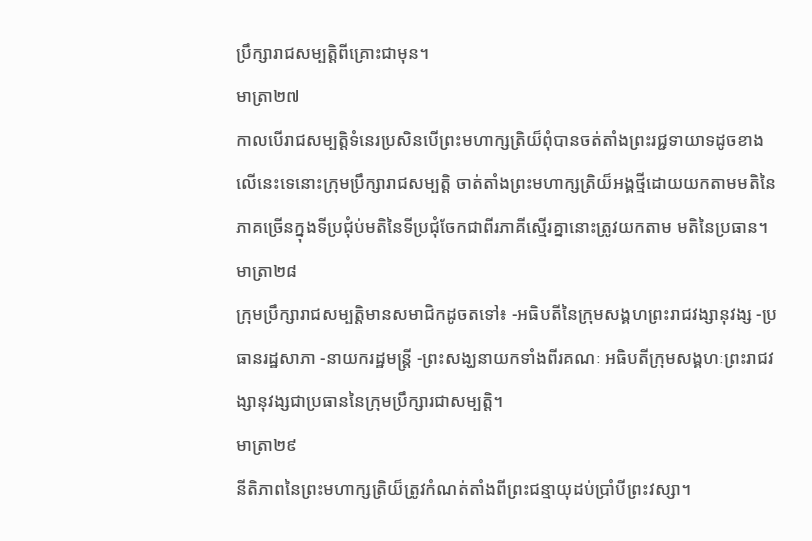ប្រឹក្សារាជសម្បត្តិពីគ្រោះជាមុន។
មាត្រា២៧
កាលបើរាជសម្បត្តិទំនេរប្រសិនបើព្រះមហាក្សត្រិយ៏ពុំបានចត់តាំងព្រះរជ្ជទាយាទដូចខាងលើនេះទេនោះក្រុមប្រឹក្សារាជសម្បត្តិ ចាត់តាំងព្រះមហាក្សត្រិយ៏អង្គថ្មីដោយយកតាមមតិនៃភាគច្រើនក្នុងទីប្រជុំប់មតិនៃទីប្រជុំចែកជាពីរភាគីស្មើរគ្នានោះត្រូវយកតាម មតិនៃប្រធាន។
មាត្រា២៨
ក្រុមប្រឹក្សារាជសម្បត្តិមានសមាជិកដូចតទៅ៖ -អធិបតីនៃក្រុមសង្គហព្រះរាជវង្សានុវង្ស -ប្រធានរដ្ឋសាភា -នាយករដ្ឋមន្រ្តី -ព្រះសង្ឃនាយកទាំងពីរគណៈ អធិបតីក្រុមសង្គហៈព្រះរាជវង្សានុវង្សជាប្រធាននៃក្រុមប្រឹក្សារជាសម្បត្តិ។
មាត្រា២៩
នីតិភាពនៃព្រះមហាក្សត្រិយ៏ត្រូវកំណត់តាំងពីព្រះជន្មាយុដប់ប្រាំបីព្រះវស្សា។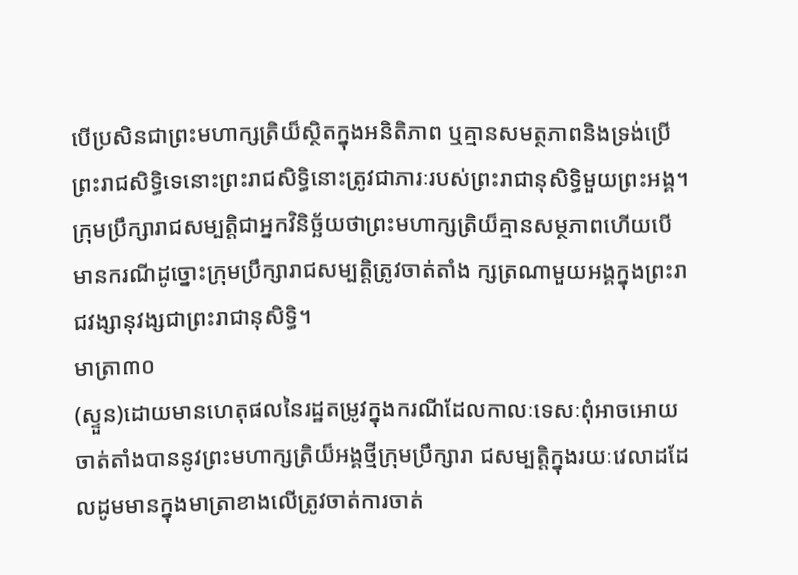បើប្រសិនជាព្រះមហាក្សត្រិយ៏ស្ថិតក្នុងអនិតិភាព ឬគ្មានសមត្ថភាពនិងទ្រង់ប្រើព្រះរាជសិទ្ធិទេនោះព្រះរាជសិទ្ធិនោះត្រូវជាភារៈរបស់ព្រះរាជានុសិទ្ធិមួយព្រះអង្គ។ ក្រុមប្រឹក្សារាជសម្បត្តិជាអ្នកវិនិច្ឆ័យថាព្រះមហាក្សត្រិយ៏គ្មានសម្ថភាពហើយបើមានករណីដូច្នោះក្រុមប្រឹក្សារាជសម្បត្តិត្រូវចាត់តាំង ក្សត្រណាមួយអង្គក្នុងព្រះរាជវង្សានុវង្សជាព្រះរាជានុសិទ្ធិ។
មាត្រា៣០
(ស្ទួន)ដោយមានហេតុផលនៃរដ្ឋតម្រូវក្នុងករណីដែលកាលៈទេសៈពុំអាចអោយចាត់តាំងបាននូវព្រះមហាក្សត្រិយ៏អង្គថ្មីក្រុមប្រឹក្សារា ជសម្បត្តិក្នុងរយៈវេលាដដែលដូមមានក្នុងមាត្រាខាងលើត្រូវចាត់ការចាត់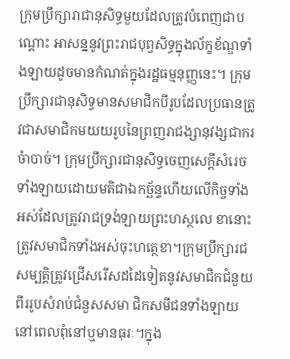ក្រុមប្រឹក្សារាជានុសិទ្ធមួយដែលត្រូវបំពេញជាបណ្ដោះ អាសន្ននូវព្រះរាជបុព្វសិទ្ធក្នុងល័ក្ខខ័ណ្ឌទាំងឡាយដូចមានកំណត់ក្នុងរដ្ឋធម្មនុញ្ញនេះ។ ក្រុមប្រឹក្សារជានុសិទ្ធមានសមាជិកបីរូបដែលប្រធានត្រូវជាសមាជិកមយយរូបនៃព្រញរាជង្សានុវង្សជាករចំាបាច់។ ក្រុមប្រឹក្សារជានុសិទ្ធចេញសេក្ដីសំរេចទាំងឡាយដោយមតិជាឯកច្ឆ័ន្ទហើយលើកិច្ចទាំងអស់ដែលត្រូវរាជទ្រង់ឡាយព្រះហស្ថលេ ខានោះត្រូវសមាជិកទាំងអស់ចុះហត្ថេខា។ក្រុមប្រឹក្សារជសម្បត្តិត្រូវជ្រើសរើសដដៃទៀតនូវសមាជិកជំនួយពីររូបសំរាប់ជំនួសសមា ជិកសមីជនទាំងឡាយនៅពេលពុំនៅឬមានធុរៈ។ក្នុង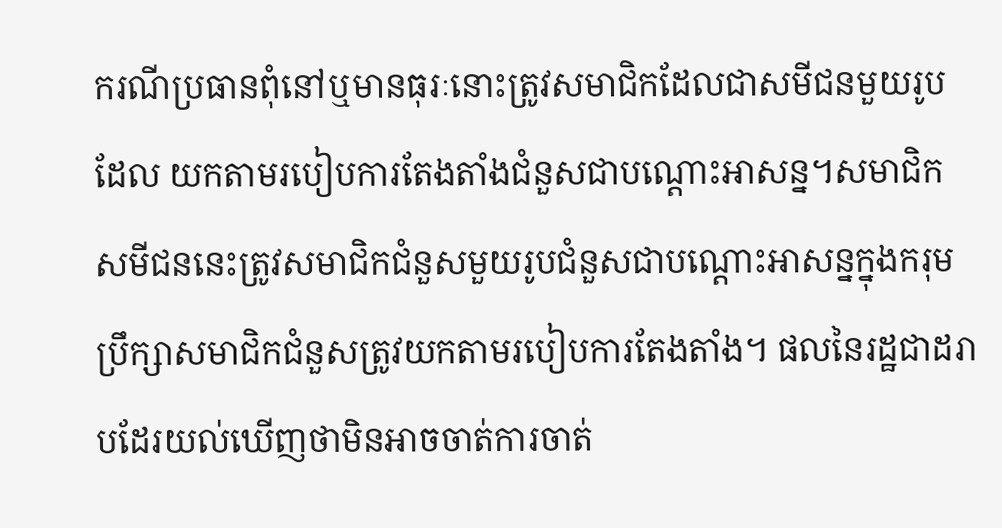ករណីប្រធានពុំនៅឬមានធុរៈនោះត្រូវសមាជិកដែលជាសមីជនមួយរូបដែល យកតាមរបៀបការតែងតាំងជំនួសជាបណ្ដោះអាសន្ន។សមាជិក សមីជននេះត្រូវសមាជិកជំនួសមួយរូបជំនួសជាបណ្ដោះអាសន្នក្នុងករុមប្រឹក្សាសមាជិកជំនួសត្រូវយកតាមរបៀបការតែងតាំង។ ផលនៃរដ្ឋជាដរាបដែរយល់ឃើញថាមិនអាចចាត់ការចាត់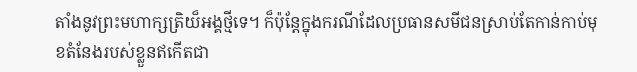តាំងនូវព្រះមហាក្សត្រិយ៏អង្គថ្មីទេ។ ក៏ប៉ុន្តែក្នុងករណីដែលប្រធានសមីជនស្រាប់តែកាន់កាប់មុខតំនែងរបស់ខ្លួនឥកើតជា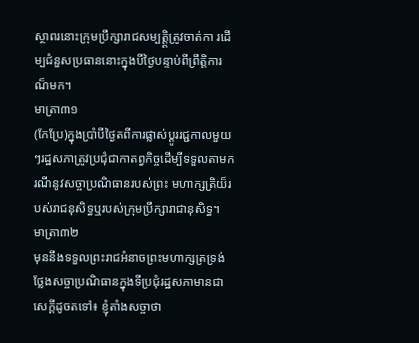ស្ថាពរនោះក្រុមប្រឹក្សារាជសម្បត្តិ្តត្រូវចាត់កា រដើម្បជំនួសប្រធាននោះក្នុងបីថ្ងៃបន្ទាប់ពីព្រឹត្តិការណ៏មក។
មាត្រា៣១
(កែប្រែ)ក្នុងប្រាំបីថ្ងៃតពីការផ្លាស់ប្ដូររជ្ជកាលមួយៗរដ្ឋសភាត្រូវប្រជុំជាកាតព្វកិច្ចដើម្បីទទួលតាមករណីនូវសច្ចាប្រណិធានរបស់ព្រះ មហាក្សត្រិយ៏របស់រាជនុសិទ្ធឬរបស់ក្រុមប្រឹក្សារាជានុសិទ្ធ។
មាត្រា៣២
មុននឹងទទួលព្រះរាជអំនាចព្រះមហាក្សត្រទ្រង់ថ្លែងសច្ចាប្រណិធានក្នុងទីប្រជុំរដ្ឋសភាមានជាសេក្ដីដូចតទៅ៖ ខ្ញុំតាំងសច្ចាថា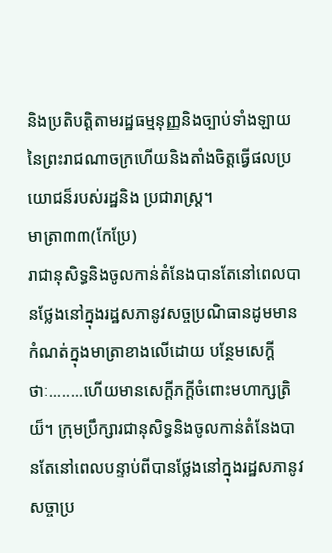និងប្រតិបត្តិតាមរដ្ឋធម្មនុញ្ញនិងច្បាប់ទាំងឡាយនៃព្រះរាជណាចក្រហើយនិងតាំងចិត្តធ្វើផលប្រយោជន៏របស់រដ្ឋនិង ប្រជារាស្រ្ត។
មាត្រា៣៣(កែប្រែ)
រាជានុសិទ្ធនិងចូលកាន់តំនែងបានតែនៅពេលបានថ្លែងនៅក្នុងរដ្ឋសភានូវសច្ចប្រណិធានដូមមានកំណត់ក្នុងមាត្រាខាងលើដោយ បន្ថែមសេក្ដីថាៈ........ហើយមានសេក្ដីភក្តីចំពោះមហាក្សត្រិយ៏។ ក្រុមប្រឹក្សារជានុសិទ្ធនិងចូលកាន់តំនែងបានតែនៅពេលបន្ទាប់ពីបានថ្លែងនៅក្នុងរដ្ឋសភានូវសច្ចាប្រ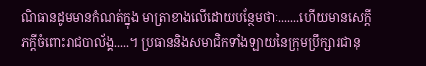ណិធានដូមមានកំណត់ក្នុង មាត្រាខាងលើដោយបន្ថែមថាៈ.......ហើយមានសេក្ដីភក្ដីចំពោះរាជបាល័ង្គ.....។ ប្រធាននិងសមាជិកទាំងឡាយនៃក្រុមប្រឹក្សារជានុ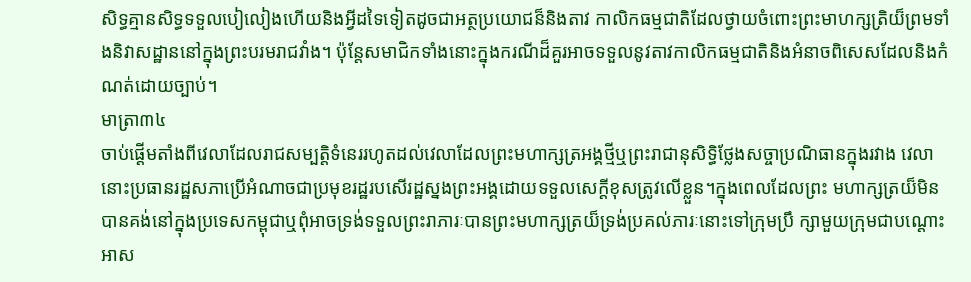សិទ្ធគ្មានសិទ្ធទទួលបៀលៀងហើយនិងអ្វីដទៃទៀតដូចជាអត្ថប្រយោជន៏និងតាវ កាលិកធម្មជាតិដែលថ្វាយចំពោះព្រះមាហក្សត្រិយ៏ព្រមទាំងនិវាសដ្ឋាននៅក្នុងព្រះបរមរាជវាំង។ ប៉ុន្តែសមាជិកទាំងនោះក្នុងករណីដ៏គួរអាចទទួលនូវតាវកាលិកធម្មជាតិនិងអំនាចពិសេសដែលនិងកំណត់ដោយច្បាប់។
មាត្រា៣៤
ចាប់ផ្ដើមតាំងពីវេលាដែលរាជសម្បត្តិទំនេររហូតដល់វេលាដែលព្រះមហាក្សត្រអង្គថ្មីឬព្រះរាជានុសិទ្ធិថ្លែងសច្ចាប្រណិធានក្នុងរវាង វេលានោះប្រធានរដ្ឋសភាប្រើអំណាចជាប្រមុខរដ្ឋរបសើរដ្ឋស្នងព្រះអង្គដោយទទួលសេក្ដីខុសត្រូវលើខ្លួន។ក្នុងពេលដែលព្រះ មហាក្សត្រយ៏មិនបានគង់នៅក្នុងប្រទេសកម្ពុជាឬពុំអាចទ្រង់ទទួលព្រះរាភារៈបានព្រះមហាក្សត្រយ៏ទ្រង់ប្រគល់ភារៈនោះទៅក្រុមប្រឹ ក្សាមួយក្រុមជាបណ្ដោះអាស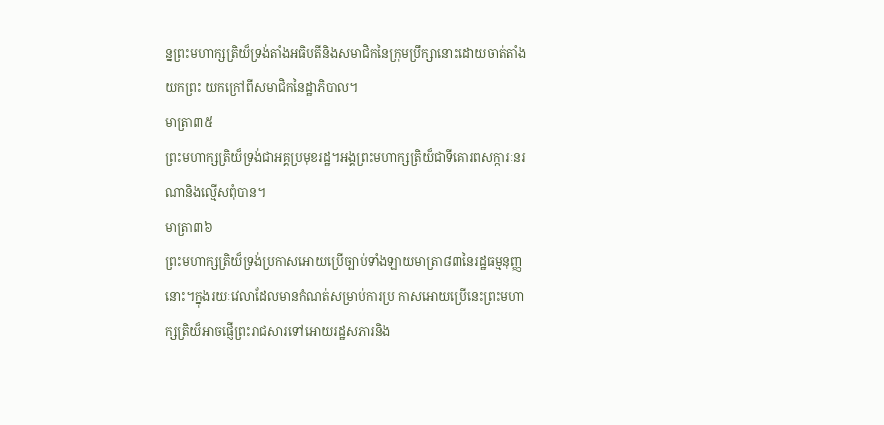ន្នព្រះមហាក្សត្រិយ៏ទ្រង់តាំងអធិបតីនិងសមាជិកនៃក្រុមប្រឹក្សានោះដោយចាត់តាំងយកព្រះ យកក្រៅពីសមាជិកនៃដ្ឋាភិបាល។
មាត្រា៣៥
ព្រះមហាក្សត្រិយ៏ទ្រង់ជាអគ្គប្រមុខរដ្ឋ។អង្គព្រះមហាក្សត្រិយ៏ជាទីគោរពសក្ការៈនរណានិងល្មើសពុំបាន។
មាត្រា៣៦
ព្រះមហាក្សត្រិយ៏ទ្រង់ប្រកាសអោយប្រើច្បាប់ទាំងឡាយមាត្រា៨៣នៃរដ្ឋធម្មនុញ្ញនោះ។ក្នុងរយៈវេលាដែលមានកំណត់សម្រាប់ការប្រ កាសអោយប្រើនេះព្រះមហាក្សត្រិយ៏អាចផ្ញើព្រះរាជសារទៅអោយរដ្ឋសភារនិង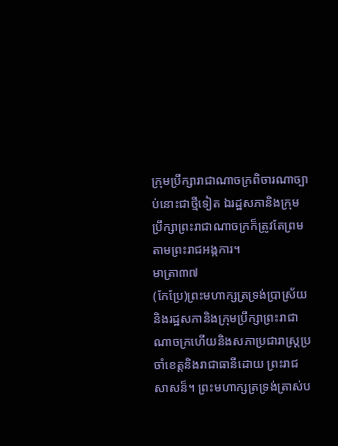ក្រុមប្រឹក្សារាជាណាចក្រពិចារណាច្បាប់នោះជាថ្មីទៀត ឯរដ្ឋសភានិងក្រុមប្រឹក្សាព្រះរាជាណាចក្រក៏ត្រូវតែព្រមតាមព្រះរាជអង្កការ។
មាត្រា៣៧
(កែប្រែ)ព្រះមហាក្សត្រទ្រង់ប្រាស្រ័យនិងរដ្ឋសភានិងក្រុមប្រឹក្សាព្រះរាជាណាចក្រហើយនិងសភាប្រជារាស្ត្រប្រចាំខេត្តនិងរាជាធានីដោយ ព្រះរាជសាសន៏។ ព្រះមហាក្សត្រទ្រង់ត្រាស់ប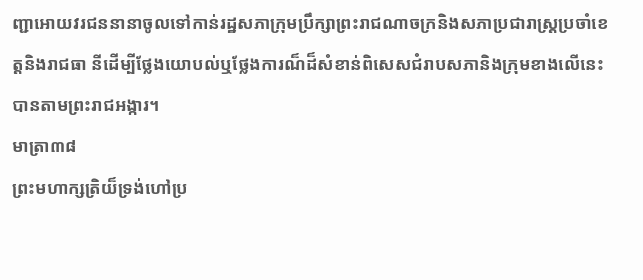ញ្ជាអោយវរជននានាចូលទៅកាន់រដ្ឋសភាក្រុមប្រឹក្សាព្រះរាជណាចក្រនិងសភាប្រជារាស្ត្រប្រចាំខេត្តនិងរាជធា នីដើម្បីថ្លែងយោបល់ឬថ្លែងការណ៏ដ៏សំខាន់ពិសេសជំរាបសភានិងក្រុមខាងលើនេះបានតាមព្រះរាជអង្ការ។
មាត្រា៣៨
ព្រះមហាក្សត្រិយ៏ទ្រង់ហៅប្រ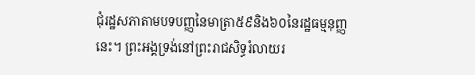ជុំរដ្ឋសភាតាមបទបញ្ញនៃមាត្រា៥៩និង៦០នៃរដ្ឋធម្មនុញ្ញនេះ។ ព្រះអង្គទ្រង់នៅព្រះរាជសិទ្ធរំលាយរ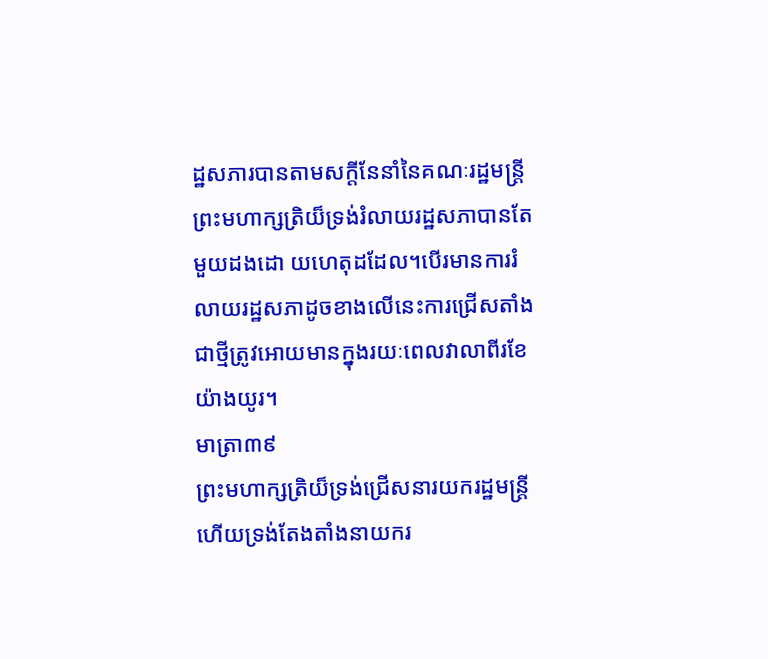ដ្ឋសភារបានតាមសក្ដីនែនាំនៃគណៈរដ្ឋមន្រ្តីព្រះមហាក្សត្រិយ៏ទ្រង់រំលាយរដ្ឋសភាបានតែមួយដងដោ យហេតុដដែល។បើរមានការរំលាយរដ្ឋសភាដូចខាងលើនេះការជ្រើសតាំងជាថ្មីត្រូវអោយមានក្នុងរយៈពេលវាលាពីរខែយ៉ាងយូរ។
មាត្រា៣៩
ព្រះមហាក្សត្រិយ៏ទ្រង់ជ្រើសនារយករដ្ឋមន្រ្តីហើយទ្រង់តែងតាំងនាយករ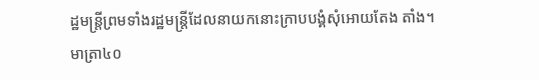ដ្ឋមន្រ្តីព្រមទាំងរដ្ឋមន្រ្តីដែលនាយកនោះក្រាបបង្គំសុំអោយតែង តាំង។
មាត្រា៤០